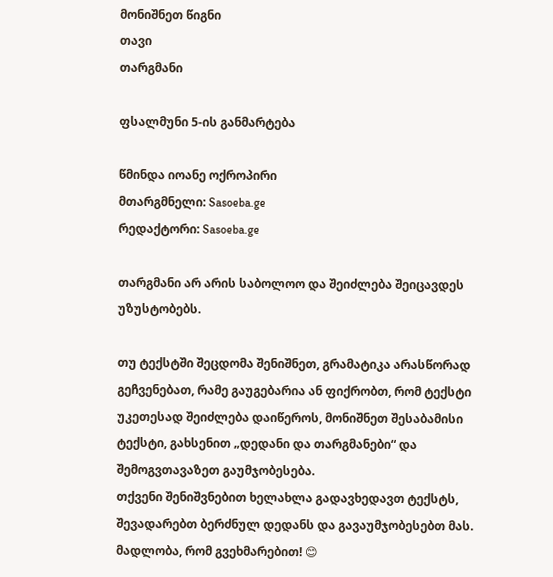მონიშნეთ წიგნი
თავი
თარგმანი

ფსალმუნი 5-ის განმარტება

წმინდა იოანე ოქროპირი
მთარგმნელი: Sasoeba.ge
რედაქტორი: Sasoeba.ge

თარგმანი არ არის საბოლოო და შეიძლება შეიცავდეს უზუსტობებს.

თუ ტექსტში შეცდომა შენიშნეთ, გრამატიკა არასწორად გეჩვენებათ, რამე გაუგებარია ან ფიქრობთ, რომ ტექსტი უკეთესად შეიძლება დაიწეროს, მონიშნეთ შესაბამისი ტექსტი, გახსენით „დედანი და თარგმანები“ და შემოგვთავაზეთ გაუმჯობესება.
თქვენი შენიშვნებით ხელახლა გადავხედავთ ტექსტს, შევადარებთ ბერძნულ დედანს და გავაუმჯობესებთ მას. მადლობა, რომ გვეხმარებით! 😊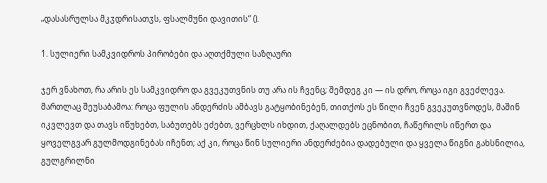„დასასრულსა მკჳდრისათჳს, ფსალმუნი დავითის“ ().

1. სულიერი სამკვიდროს პირობები და აღთქმული საზღაური

ჯერ ვნახოთ, რა არის ეს სამკვიდრო და გვეკუთვნის თუ არა ის ჩვენც; შემდეგ კი — ის დრო, როცა იგი გვეძლევა. მართლაც შეუსაბამოა: როცა ფულის ანდერძის ამბავს გატყობინებენ, თითქოს ეს წილი ჩვენ გვეკუთვნოდეს, მაშინ იკვლევთ და თავს იწუხებთ, საბუთებს ეძებთ, ვერცხლს იხდით, ქაღალდებს ეცნობით, ჩაწერილს იწერთ და ყოველგვარ გულმოდგინებას იჩენთ; აქ კი, როცა წინ სულიერი ანდერძებია დადებული და ყველა წიგნი გახსნილია, გულგრილნი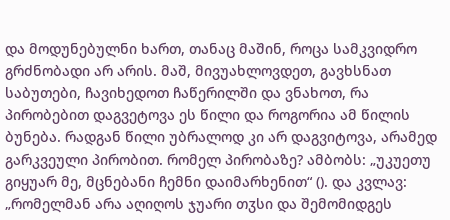და მოდუნებულნი ხართ, თანაც მაშინ, როცა სამკვიდრო გრძნობადი არ არის. მაშ, მივუახლოვდეთ, გავხსნათ საბუთები, ჩავიხედოთ ჩაწერილში და ვნახოთ, რა პირობებით დაგვეტოვა ეს წილი და როგორია ამ წილის ბუნება. რადგან წილი უბრალოდ კი არ დაგვიტოვა, არამედ გარკვეული პირობით. რომელ პირობაზე? ამბობს: „უკუეთუ გიყუარ მე, მცნებანი ჩემნი დაიმარხენით“ (). და კვლავ: „რომელმან არა აღიღოს ჯუარი თჳსი და შემომიდგეს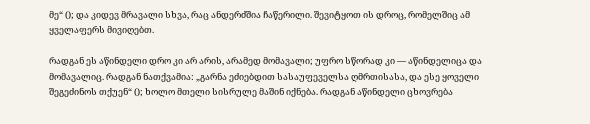მე“ (); და კიდევ მრავალი სხვა, რაც ანდერძშია ჩაწერილი. შევიტყოთ ის დროც, რომელშიც ამ ყველაფერს მივიღებთ.

რადგან ეს აწინდელი დრო კი არ არის, არამედ მომავალი; უფრო სწორად კი — აწინდელიცა და მომავალიც. რადგან ნათქვამია: „გარნა ეძიებდით სასაუფეველსა ღმრთისასა, და ესე ყოველი შეგეძინოს თქუენ“ (); ხოლო მთელი სისრულე მაშინ იქნება. რადგან აწინდელი ცხოვრება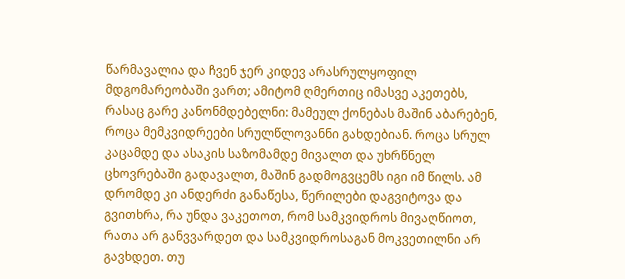წარმავალია და ჩვენ ჯერ კიდევ არასრულყოფილ მდგომარეობაში ვართ; ამიტომ ღმერთიც იმასვე აკეთებს, რასაც გარე კანონმდებელნი: მამეულ ქონებას მაშინ აბარებენ, როცა მემკვიდრეები სრულწლოვანნი გახდებიან. როცა სრულ კაცამდე და ასაკის საზომამდე მივალთ და უხრწნელ ცხოვრებაში გადავალთ, მაშინ გადმოგვცემს იგი იმ წილს. ამ დრომდე კი ანდერძი განაწესა, წერილები დაგვიტოვა და გვითხრა, რა უნდა ვაკეთოთ, რომ სამკვიდროს მივაღწიოთ, რათა არ განვვარდეთ და სამკვიდროსაგან მოკვეთილნი არ გავხდეთ. თუ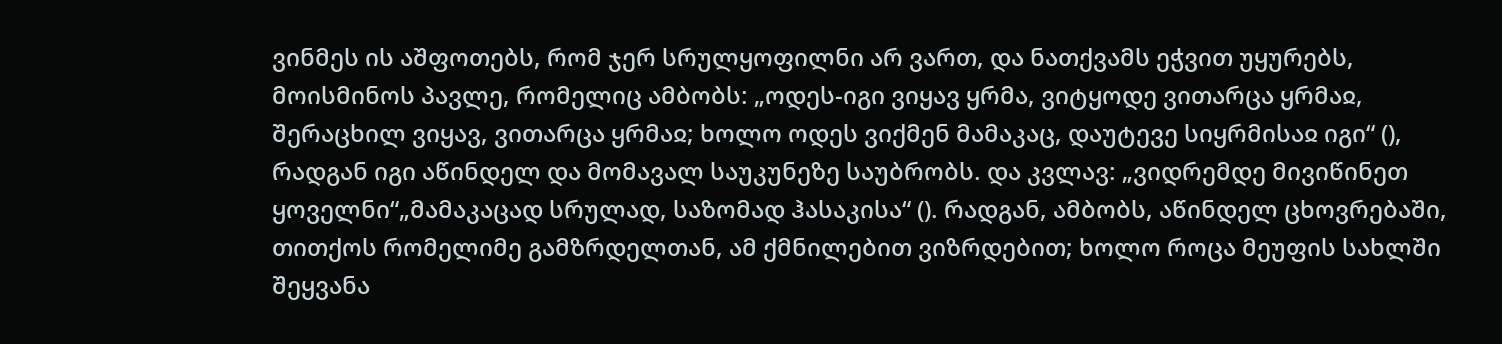ვინმეს ის აშფოთებს, რომ ჯერ სრულყოფილნი არ ვართ, და ნათქვამს ეჭვით უყურებს, მოისმინოს პავლე, რომელიც ამბობს: „ოდეს-იგი ვიყავ ყრმა, ვიტყოდე ვითარცა ყრმაჲ, შერაცხილ ვიყავ, ვითარცა ყრმაჲ; ხოლო ოდეს ვიქმენ მამაკაც, დაუტევე სიყრმისაჲ იგი“ (), რადგან იგი აწინდელ და მომავალ საუკუნეზე საუბრობს. და კვლავ: „ვიდრემდე მივიწინეთ ყოველნი“„მამაკაცად სრულად, საზომად ჰასაკისა“ (). რადგან, ამბობს, აწინდელ ცხოვრებაში, თითქოს რომელიმე გამზრდელთან, ამ ქმნილებით ვიზრდებით; ხოლო როცა მეუფის სახლში შეყვანა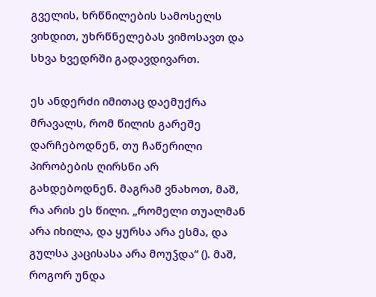გველის, ხრწნილების სამოსელს ვიხდით, უხრწნელებას ვიმოსავთ და სხვა ხვედრში გადავდივართ.

ეს ანდერძი იმითაც დაემუქრა მრავალს, რომ წილის გარეშე დარჩებოდნენ, თუ ჩაწერილი პირობების ღირსნი არ გახდებოდნენ. მაგრამ ვნახოთ, მაშ, რა არის ეს წილი. „რომელი თუალმან არა იხილა, და ყურსა არა ესმა, და გულსა კაცისასა არა მოუჴდა“ (). მაშ, როგორ უნდა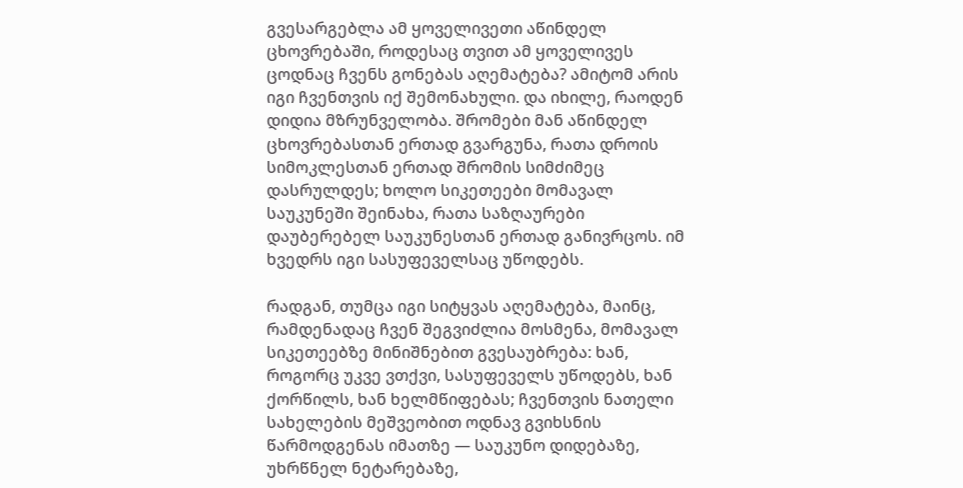გვესარგებლა ამ ყოველივეთი აწინდელ ცხოვრებაში, როდესაც თვით ამ ყოველივეს ცოდნაც ჩვენს გონებას აღემატება? ამიტომ არის იგი ჩვენთვის იქ შემონახული. და იხილე, რაოდენ დიდია მზრუნველობა. შრომები მან აწინდელ ცხოვრებასთან ერთად გვარგუნა, რათა დროის სიმოკლესთან ერთად შრომის სიმძიმეც დასრულდეს; ხოლო სიკეთეები მომავალ საუკუნეში შეინახა, რათა საზღაურები დაუბერებელ საუკუნესთან ერთად განივრცოს. იმ ხვედრს იგი სასუფეველსაც უწოდებს.

რადგან, თუმცა იგი სიტყვას აღემატება, მაინც, რამდენადაც ჩვენ შეგვიძლია მოსმენა, მომავალ სიკეთეებზე მინიშნებით გვესაუბრება: ხან, როგორც უკვე ვთქვი, სასუფეველს უწოდებს, ხან ქორწილს, ხან ხელმწიფებას; ჩვენთვის ნათელი სახელების მეშვეობით ოდნავ გვიხსნის წარმოდგენას იმათზე — საუკუნო დიდებაზე, უხრწნელ ნეტარებაზე,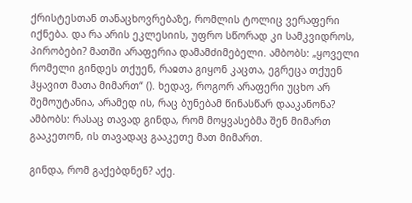ქრისტესთან თანაცხოვრებაზე, რომლის ტოლიც ვერაფერი იქნება. და რა არის ეკლესიის, უფრო სწორად კი სამკვიდროს, პირობები? მათში არაფერია დამამძიმებელი. ამბობს: „ყოველი რომელი გინდეს თქუენ, რაჲთა გიყონ კაცთა, ეგრეცა თქუენ ჰყავით მათა მიმართ“ (). ხედავ, როგორ არაფერი უცხო არ შემოუტანია, არამედ ის, რაც ბუნებამ წინასწარ დააკანონა? ამბობს: რასაც თავად გინდა, რომ მოყვასებმა შენ მიმართ გააკეთონ, ის თავადაც გააკეთე მათ მიმართ.

გინდა, რომ გაქებდნენ? აქე.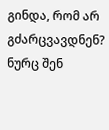გინდა, რომ არ გძარცვავდნენ? ნურც შენ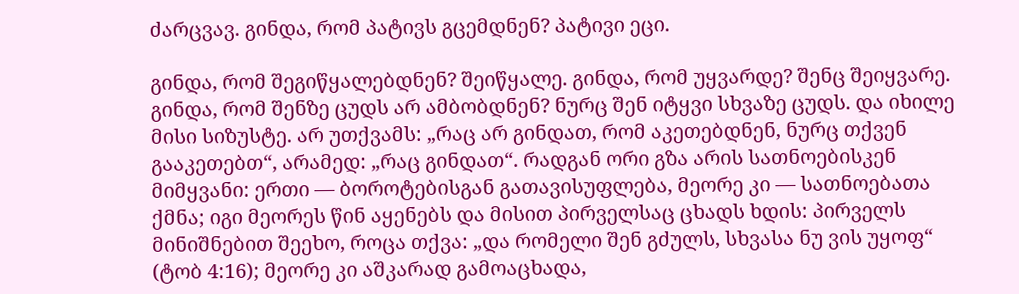ძარცვავ. გინდა, რომ პატივს გცემდნენ? პატივი ეცი.

გინდა, რომ შეგიწყალებდნენ? შეიწყალე. გინდა, რომ უყვარდე? შენც შეიყვარე. გინდა, რომ შენზე ცუდს არ ამბობდნენ? ნურც შენ იტყვი სხვაზე ცუდს. და იხილე მისი სიზუსტე. არ უთქვამს: „რაც არ გინდათ, რომ აკეთებდნენ, ნურც თქვენ გააკეთებთ“, არამედ: „რაც გინდათ“. რადგან ორი გზა არის სათნოებისკენ მიმყვანი: ერთი — ბოროტებისგან გათავისუფლება, მეორე კი — სათნოებათა ქმნა; იგი მეორეს წინ აყენებს და მისით პირველსაც ცხადს ხდის: პირველს მინიშნებით შეეხო, როცა თქვა: „და რომელი შენ გძულს, სხვასა ნუ ვის უყოფ“ (ტობ 4:16); მეორე კი აშკარად გამოაცხადა,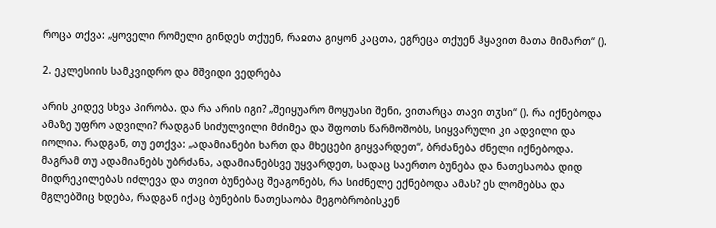როცა თქვა: „ყოველი რომელი გინდეს თქუენ, რაჲთა გიყონ კაცთა, ეგრეცა თქუენ ჰყავით მათა მიმართ“ ().

2. ეკლესიის სამკვიდრო და მშვიდი ვედრება

არის კიდევ სხვა პირობა. და რა არის იგი? „შეიყუარო მოყუასი შენი, ვითარცა თავი თჳსი“ (). რა იქნებოდა ამაზე უფრო ადვილი? რადგან სიძულვილი მძიმეა და შფოთს წარმოშობს, სიყვარული კი ადვილი და იოლია. რადგან, თუ ეთქვა: „ადამიანები ხართ და მხეცები გიყვარდეთ“, ბრძანება ძნელი იქნებოდა. მაგრამ თუ ადამიანებს უბრძანა, ადამიანებსვე უყვარდეთ, სადაც საერთო ბუნება და ნათესაობა დიდ მიდრეკილებას იძლევა და თვით ბუნებაც შეაგონებს, რა სიძნელე ექნებოდა ამას? ეს ლომებსა და მგლებშიც ხდება, რადგან იქაც ბუნების ნათესაობა მეგობრობისკენ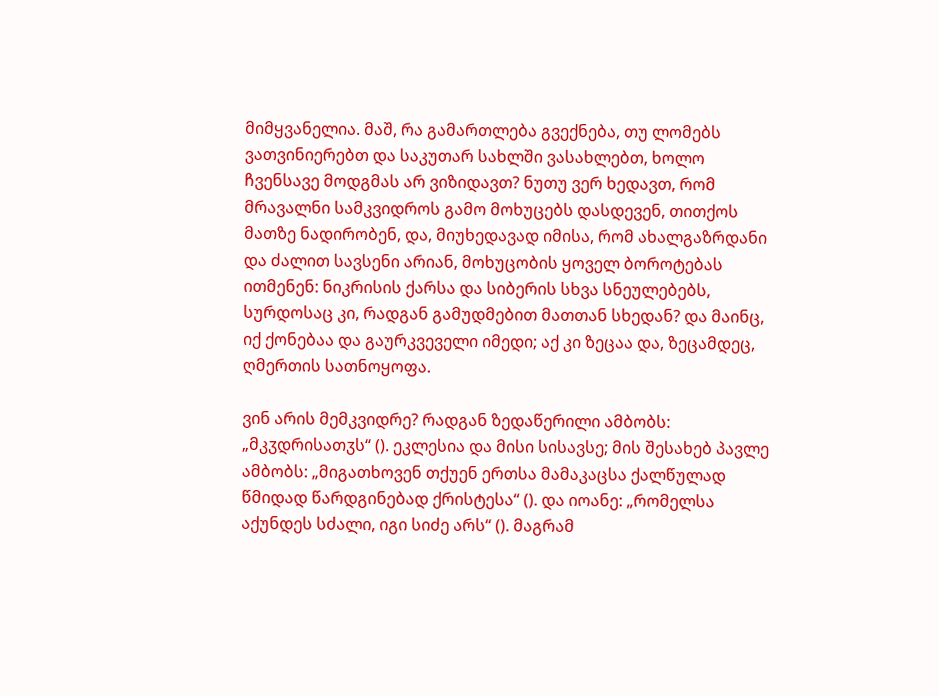მიმყვანელია. მაშ, რა გამართლება გვექნება, თუ ლომებს ვათვინიერებთ და საკუთარ სახლში ვასახლებთ, ხოლო ჩვენსავე მოდგმას არ ვიზიდავთ? ნუთუ ვერ ხედავთ, რომ მრავალნი სამკვიდროს გამო მოხუცებს დასდევენ, თითქოს მათზე ნადირობენ, და, მიუხედავად იმისა, რომ ახალგაზრდანი და ძალით სავსენი არიან, მოხუცობის ყოველ ბოროტებას ითმენენ: ნიკრისის ქარსა და სიბერის სხვა სნეულებებს, სურდოსაც კი, რადგან გამუდმებით მათთან სხედან? და მაინც, იქ ქონებაა და გაურკვეველი იმედი; აქ კი ზეცაა და, ზეცამდეც, ღმერთის სათნოყოფა.

ვინ არის მემკვიდრე? რადგან ზედაწერილი ამბობს: „მკჳდრისათჳს“ (). ეკლესია და მისი სისავსე; მის შესახებ პავლე ამბობს: „მიგათხოვენ თქუენ ერთსა მამაკაცსა ქალწულად წმიდად წარდგინებად ქრისტესა“ (). და იოანე: „რომელსა აქუნდეს სძალი, იგი სიძე არს“ (). მაგრამ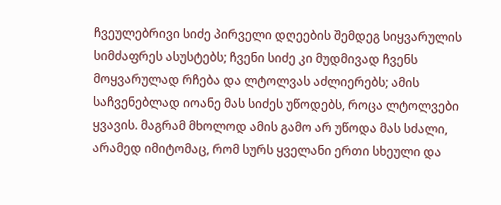ჩვეულებრივი სიძე პირველი დღეების შემდეგ სიყვარულის სიმძაფრეს ასუსტებს; ჩვენი სიძე კი მუდმივად ჩვენს მოყვარულად რჩება და ლტოლვას აძლიერებს; ამის საჩვენებლად იოანე მას სიძეს უწოდებს, როცა ლტოლვები ყვავის. მაგრამ მხოლოდ ამის გამო არ უწოდა მას სძალი, არამედ იმიტომაც, რომ სურს ყველანი ერთი სხეული და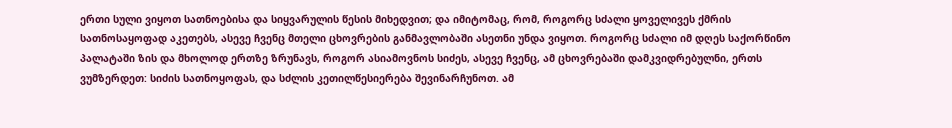ერთი სული ვიყოთ სათნოებისა და სიყვარულის წესის მიხედვით; და იმიტომაც, რომ, როგორც სძალი ყოველივეს ქმრის სათნოსაყოფად აკეთებს, ასევე ჩვენც მთელი ცხოვრების განმავლობაში ასეთნი უნდა ვიყოთ. როგორც სძალი იმ დღეს საქორწინო პალატაში ზის და მხოლოდ ერთზე ზრუნავს, როგორ ასიამოვნოს სიძეს, ასევე ჩვენც, ამ ცხოვრებაში დამკვიდრებულნი, ერთს ვუმზერდეთ: სიძის სათნოყოფას, და სძლის კეთილწესიერება შევინარჩუნოთ. ამ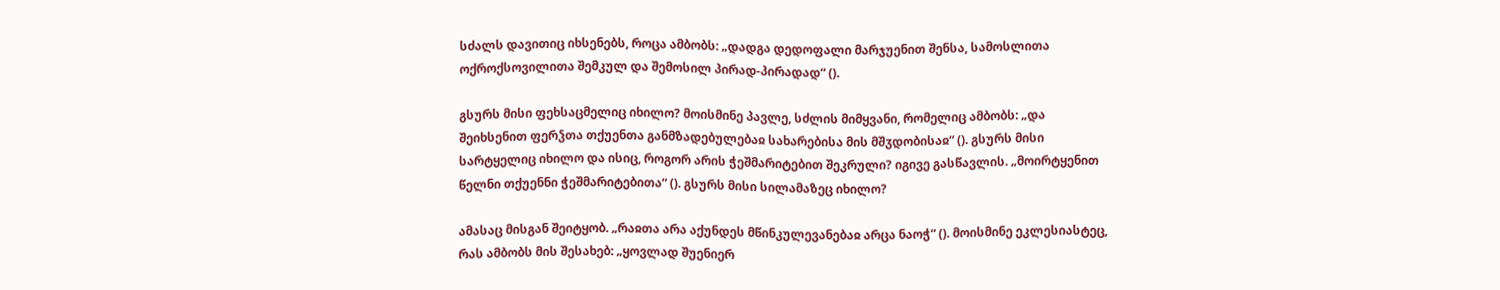სძალს დავითიც იხსენებს, როცა ამბობს: „დადგა დედოფალი მარჯუენით შენსა, სამოსლითა ოქროქსოვილითა შემკულ და შემოსილ პირად-პირადად“ ().

გსურს მისი ფეხსაცმელიც იხილო? მოისმინე პავლე, სძლის მიმყვანი, რომელიც ამბობს: „და შეიხსენით ფერჴთა თქუენთა განმზადებულებაჲ სახარებისა მის მშჳდობისაჲ“ (). გსურს მისი სარტყელიც იხილო და ისიც, როგორ არის ჭეშმარიტებით შეკრული? იგივე გასწავლის. „მოირტყენით წელნი თქუენნი ჭეშმარიტებითა“ (). გსურს მისი სილამაზეც იხილო?

ამასაც მისგან შეიტყობ. „რაჲთა არა აქუნდეს მწინკულევანებაჲ არცა ნაოჭ“ (). მოისმინე ეკლესიასტეც, რას ამბობს მის შესახებ: „ყოვლად შუენიერ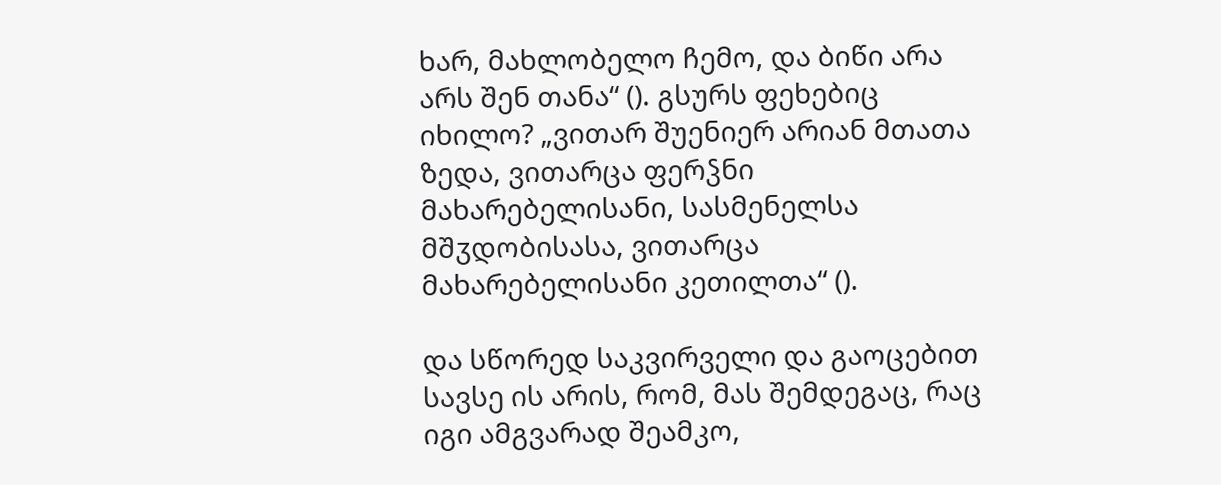ხარ, მახლობელო ჩემო, და ბიწი არა არს შენ თანა“ (). გსურს ფეხებიც იხილო? „ვითარ შუენიერ არიან მთათა ზედა, ვითარცა ფერჴნი მახარებელისანი, სასმენელსა მშჳდობისასა, ვითარცა მახარებელისანი კეთილთა“ ().

და სწორედ საკვირველი და გაოცებით სავსე ის არის, რომ, მას შემდეგაც, რაც იგი ამგვარად შეამკო,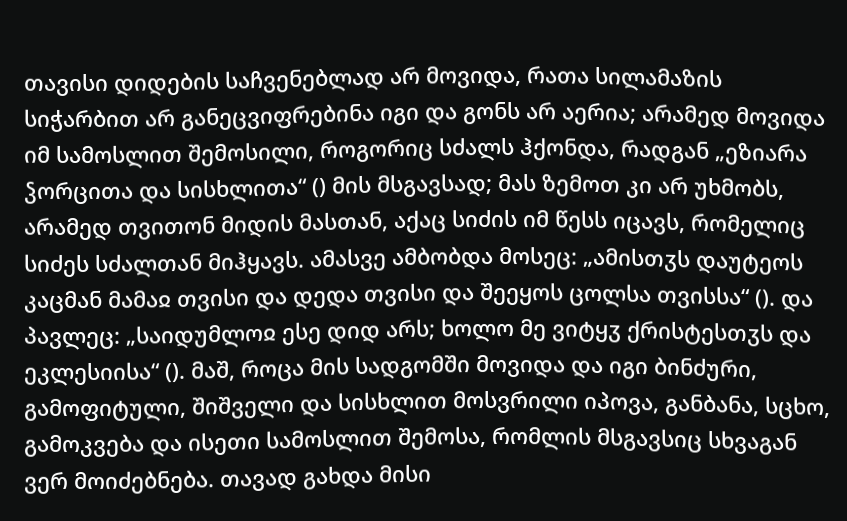თავისი დიდების საჩვენებლად არ მოვიდა, რათა სილამაზის სიჭარბით არ განეცვიფრებინა იგი და გონს არ აერია; არამედ მოვიდა იმ სამოსლით შემოსილი, როგორიც სძალს ჰქონდა, რადგან „ეზიარა ჴორცითა და სისხლითა“ () მის მსგავსად; მას ზემოთ კი არ უხმობს, არამედ თვითონ მიდის მასთან, აქაც სიძის იმ წესს იცავს, რომელიც სიძეს სძალთან მიჰყავს. ამასვე ამბობდა მოსეც: „ამისთჳს დაუტეოს კაცმან მამაჲ თვისი და დედა თვისი და შეეყოს ცოლსა თვისსა“ (). და პავლეც: „საიდუმლოჲ ესე დიდ არს; ხოლო მე ვიტყჳ ქრისტესთჳს და ეკლესიისა“ (). მაშ, როცა მის სადგომში მოვიდა და იგი ბინძური, გამოფიტული, შიშველი და სისხლით მოსვრილი იპოვა, განბანა, სცხო, გამოკვება და ისეთი სამოსლით შემოსა, რომლის მსგავსიც სხვაგან ვერ მოიძებნება. თავად გახდა მისი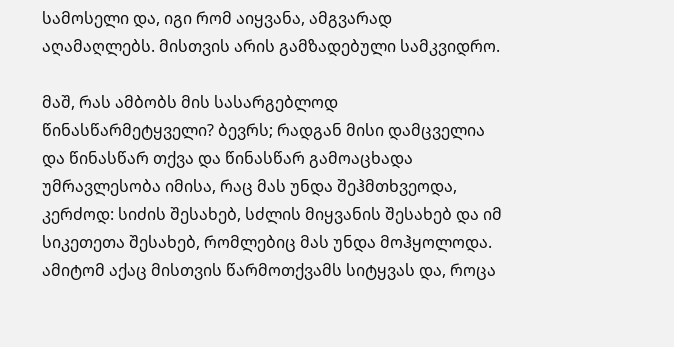სამოსელი და, იგი რომ აიყვანა, ამგვარად აღამაღლებს. მისთვის არის გამზადებული სამკვიდრო.

მაშ, რას ამბობს მის სასარგებლოდ წინასწარმეტყველი? ბევრს; რადგან მისი დამცველია და წინასწარ თქვა და წინასწარ გამოაცხადა უმრავლესობა იმისა, რაც მას უნდა შეჰმთხვეოდა, კერძოდ: სიძის შესახებ, სძლის მიყვანის შესახებ და იმ სიკეთეთა შესახებ, რომლებიც მას უნდა მოჰყოლოდა. ამიტომ აქაც მისთვის წარმოთქვამს სიტყვას და, როცა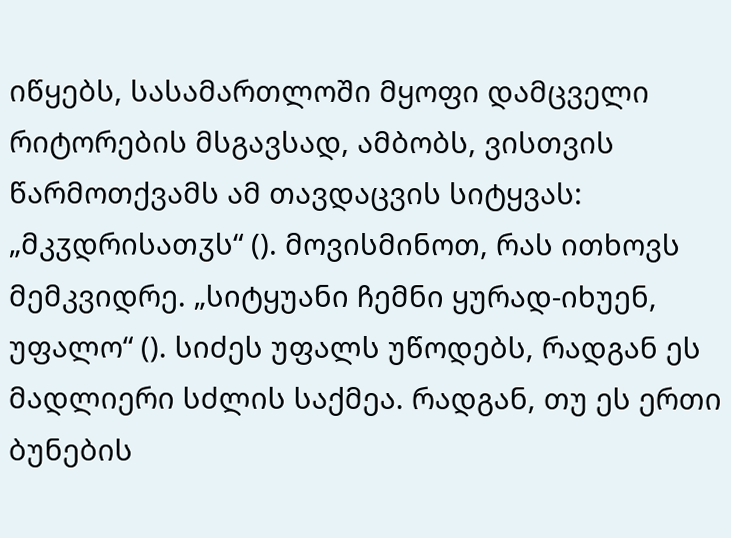იწყებს, სასამართლოში მყოფი დამცველი რიტორების მსგავსად, ამბობს, ვისთვის წარმოთქვამს ამ თავდაცვის სიტყვას: „მკჳდრისათჳს“ (). მოვისმინოთ, რას ითხოვს მემკვიდრე. „სიტყუანი ჩემნი ყურად-იხუენ, უფალო“ (). სიძეს უფალს უწოდებს, რადგან ეს მადლიერი სძლის საქმეა. რადგან, თუ ეს ერთი ბუნების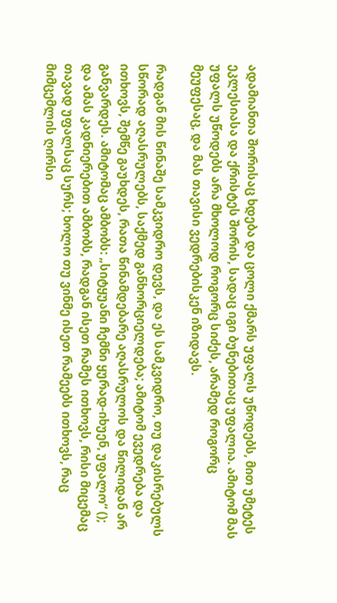ადამიანთა შორისაც ხდება და ცოლი ქმარს უფალს უწოდებს, მით უმეტეს ეკლესიასა და ქრისტეს შორის, სადაც იგი ბუნებითაც უფალია. ამიტომ მას უფალს უწოდებს არა მხოლოდ როგორც სიძეს, არამედ როგორც მეუფესაც, და მას თავისი ვედრებისკენ იზიდავს.

რადგან მის წინაშე სამკვიდრო დევს, და ეს სამკვიდრო, თუ დაკისრებულს სწორად აღასრულებს, საქმედ განხორციელდება; ამიტომ ევედრება და ითხოვს, შემწე გაუხდეს, რათა წინამდებარე აღასრულოს და წილიდან არ განვარდეს. ამიტომაც ამბობს: „სიტყუანი ჩემნი ყურად-იხუენ, უფალო“ (); და ამას კადნიერებით ამბობს, რადგან ისეთ რამეს ითხოვს, რისი მიცემაც თავად უფალსაც სურს; ხოლო თუ ვინმე ისეთ რამეებს ითხოვს, რაც მიმცემლის ღირსი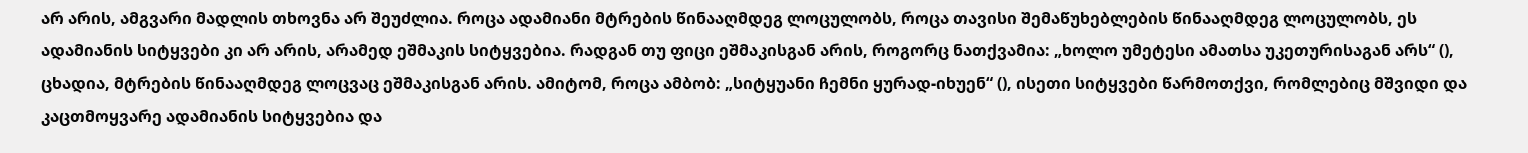არ არის, ამგვარი მადლის თხოვნა არ შეუძლია. როცა ადამიანი მტრების წინააღმდეგ ლოცულობს, როცა თავისი შემაწუხებლების წინააღმდეგ ლოცულობს, ეს ადამიანის სიტყვები კი არ არის, არამედ ეშმაკის სიტყვებია. რადგან თუ ფიცი ეშმაკისგან არის, როგორც ნათქვამია: „ხოლო უმეტესი ამათსა უკეთურისაგან არს“ (), ცხადია, მტრების წინააღმდეგ ლოცვაც ეშმაკისგან არის. ამიტომ, როცა ამბობ: „სიტყუანი ჩემნი ყურად-იხუენ“ (), ისეთი სიტყვები წარმოთქვი, რომლებიც მშვიდი და კაცთმოყვარე ადამიანის სიტყვებია და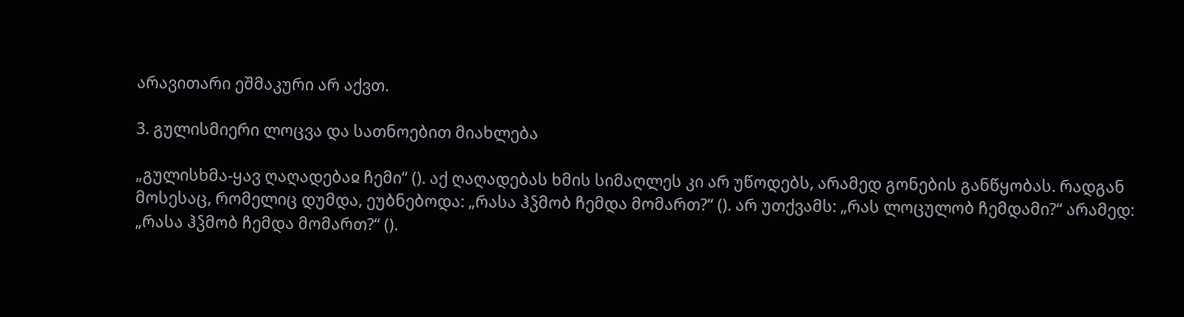არავითარი ეშმაკური არ აქვთ.

3. გულისმიერი ლოცვა და სათნოებით მიახლება

„გულისხმა-ყავ ღაღადებაჲ ჩემი“ (). აქ ღაღადებას ხმის სიმაღლეს კი არ უწოდებს, არამედ გონების განწყობას. რადგან მოსესაც, რომელიც დუმდა, ეუბნებოდა: „რასა ჰჴმობ ჩემდა მომართ?“ (). არ უთქვამს: „რას ლოცულობ ჩემდამი?“ არამედ: „რასა ჰჴმობ ჩემდა მომართ?“ ().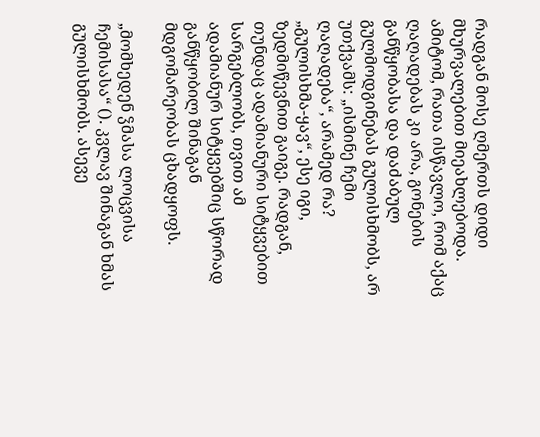რადგან მოსე ღმერთს დიდი მხურვალებით მიეახლებოდა. ამიტომ, რათა ისწავლო, რომ აქაც ღაღადებას კი არა, გონების განწყობასა და დაძაბულ გულმოდგინებას გულისხმობს, არ უთქვამს: „ისმინე ჩემი ღაღადება“, არამედ რა? „გულისხმა-ყავ“, ესე იგი, ზედმიწევნით გაიგე. რადგან, თუნდაც ადამიანური სიტყვებით სარგებლობს, თვით ამ ადამიანურ სიტყვებშიც სწორად განწყობილ შინაგან მდგომარეობას ცხადყოფს.

„მომხედენ ჴმასა ლოცვისა ჩემისასა“ (). კვლავ შინაგან ხმას გულისხმობს. ასევე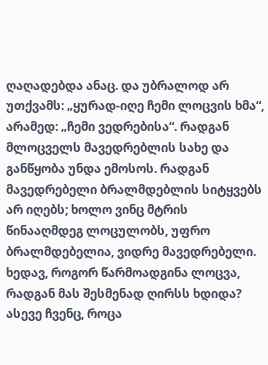ღაღადებდა ანაც. და უბრალოდ არ უთქვამს: „ყურად-იღე ჩემი ლოცვის ხმა“, არამედ: „ჩემი ვედრებისა“. რადგან მლოცველს მავედრებლის სახე და განწყობა უნდა ემოსოს. რადგან მავედრებელი ბრალმდებლის სიტყვებს არ იღებს; ხოლო ვინც მტრის წინააღმდეგ ლოცულობს, უფრო ბრალმდებელია, ვიდრე მავედრებელი. ხედავ, როგორ წარმოადგინა ლოცვა, რადგან მას შესმენად ღირსს ხდიდა? ასევე ჩვენც, როცა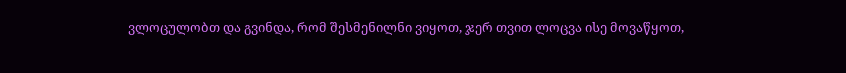ვლოცულობთ და გვინდა, რომ შესმენილნი ვიყოთ, ჯერ თვით ლოცვა ისე მოვაწყოთ,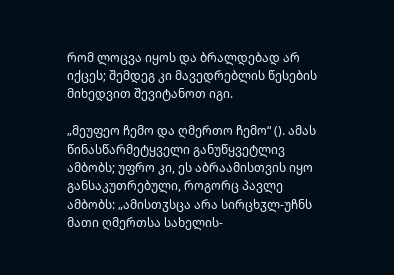რომ ლოცვა იყოს და ბრალდებად არ იქცეს; შემდეგ კი მავედრებლის წესების მიხედვით შევიტანოთ იგი.

„მეუფეო ჩემო და ღმერთო ჩემო“ (). ამას წინასწარმეტყველი განუწყვეტლივ ამბობს; უფრო კი, ეს აბრაამისთვის იყო განსაკუთრებული, როგორც პავლე ამბობს: „ამისთჳსცა არა სირცხჳლ-უჩნს მათი ღმერთსა სახელის-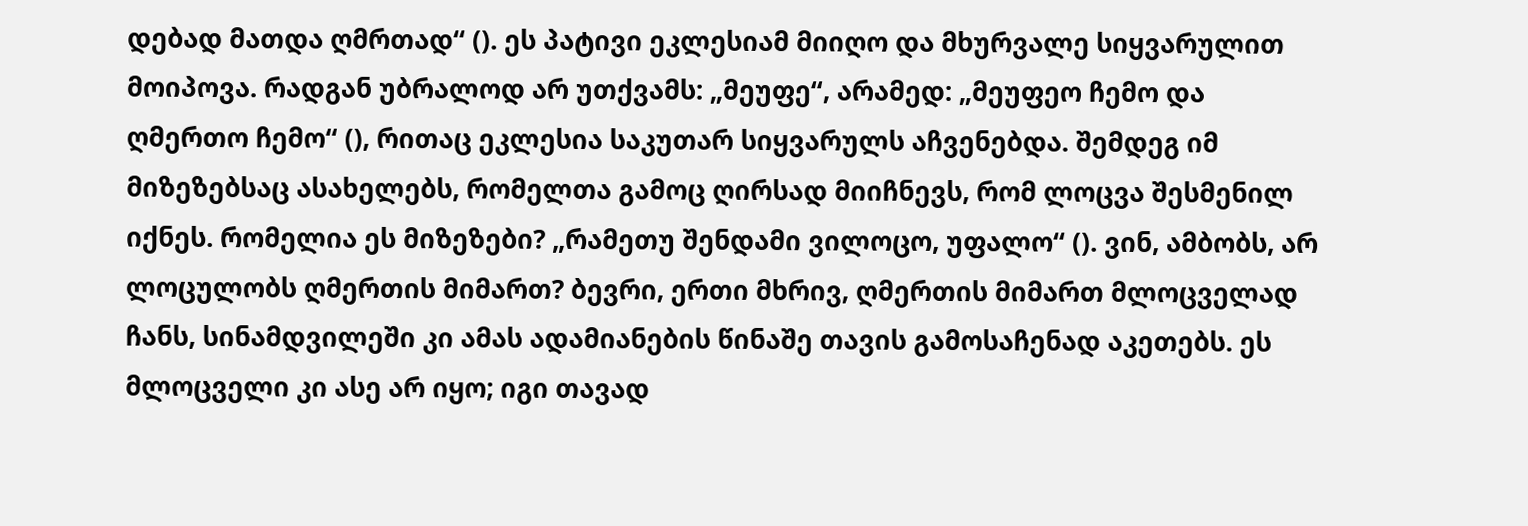დებად მათდა ღმრთად“ (). ეს პატივი ეკლესიამ მიიღო და მხურვალე სიყვარულით მოიპოვა. რადგან უბრალოდ არ უთქვამს: „მეუფე“, არამედ: „მეუფეო ჩემო და ღმერთო ჩემო“ (), რითაც ეკლესია საკუთარ სიყვარულს აჩვენებდა. შემდეგ იმ მიზეზებსაც ასახელებს, რომელთა გამოც ღირსად მიიჩნევს, რომ ლოცვა შესმენილ იქნეს. რომელია ეს მიზეზები? „რამეთუ შენდამი ვილოცო, უფალო“ (). ვინ, ამბობს, არ ლოცულობს ღმერთის მიმართ? ბევრი, ერთი მხრივ, ღმერთის მიმართ მლოცველად ჩანს, სინამდვილეში კი ამას ადამიანების წინაშე თავის გამოსაჩენად აკეთებს. ეს მლოცველი კი ასე არ იყო; იგი თავად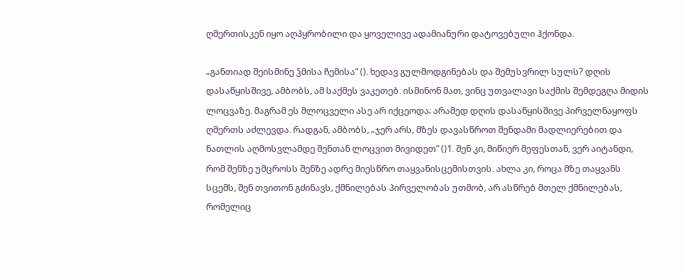ღმერთისკენ იყო აღპყრობილი და ყოველივე ადამიანური დატოვებული ჰქონდა.

„განთიად შეისმინე ჴმისა ჩემისა“ (). ხედავ გულმოდგინებას და შემუსვრილ სულს? დღის დასაწყისშივე, ამბობს, ამ საქმეს ვაკეთებ. ისმინონ მათ, ვინც უთვალავი საქმის შემდეგღა მიდის ლოცვაზე. მაგრამ ეს მლოცველი ასე არ იქცეოდა; არამედ დღის დასაწყისშივე პირველნაყოფს ღმერთს აძლევდა. რადგან, ამბობს, „ჯერ არს, მზეს დავასწროთ შენდამი მადლიერებით და ნათლის აღმოსვლამდე შენთან ლოცვით მივიდეთ“ ()1. შენ კი, მიწიერ მეფესთან, ვერ აიტანდი, რომ შენზე უმცროსს შენზე ადრე მიესწრო თაყვანისცემისთვის. ახლა კი, როცა მზე თაყვანს სცემს, შენ თვითონ გძინავს, ქმნილებას პირველობას უთმობ, არ ასწრებ მთელ ქმნილებას, რომელიც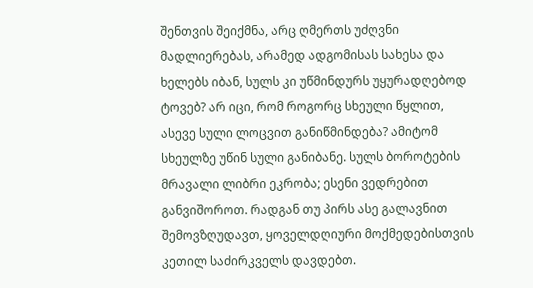შენთვის შეიქმნა, არც ღმერთს უძღვნი მადლიერებას, არამედ ადგომისას სახესა და ხელებს იბან, სულს კი უწმინდურს უყურადღებოდ ტოვებ? არ იცი, რომ როგორც სხეული წყლით, ასევე სული ლოცვით განიწმინდება? ამიტომ სხეულზე უწინ სული განიბანე. სულს ბოროტების მრავალი ლიბრი ეკრობა; ესენი ვედრებით განვიშოროთ. რადგან თუ პირს ასე გალავნით შემოვზღუდავთ, ყოველდღიური მოქმედებისთვის კეთილ საძირკველს დავდებთ.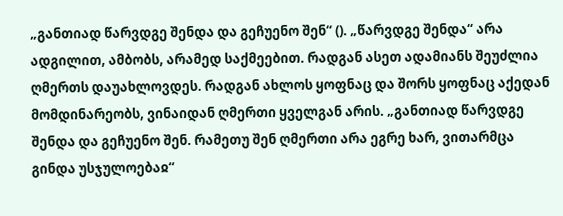„განთიად წარვდგე შენდა და გეჩუენო შენ“ (). „წარვდგე შენდა“ არა ადგილით, ამბობს, არამედ საქმეებით. რადგან ასეთ ადამიანს შეუძლია ღმერთს დაუახლოვდეს. რადგან ახლოს ყოფნაც და შორს ყოფნაც აქედან მომდინარეობს, ვინაიდან ღმერთი ყველგან არის. „განთიად წარვდგე შენდა და გეჩუენო შენ. რამეთუ შენ ღმერთი არა ეგრე ხარ, ვითარმცა გინდა უსჯულოებაჲ“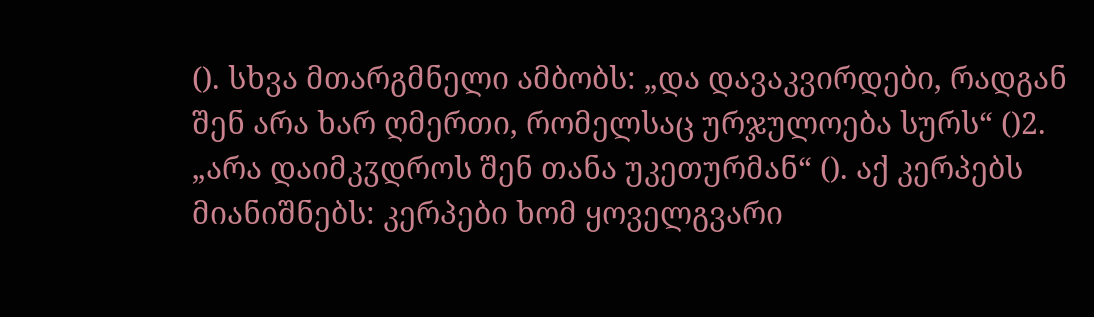(). სხვა მთარგმნელი ამბობს: „და დავაკვირდები, რადგან შენ არა ხარ ღმერთი, რომელსაც ურჯულოება სურს“ ()2. „არა დაიმკჳდროს შენ თანა უკეთურმან“ (). აქ კერპებს მიანიშნებს: კერპები ხომ ყოველგვარი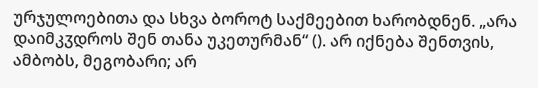ურჯულოებითა და სხვა ბოროტ საქმეებით ხარობდნენ. „არა დაიმკჳდროს შენ თანა უკეთურმან“ (). არ იქნება შენთვის, ამბობს, მეგობარი; არ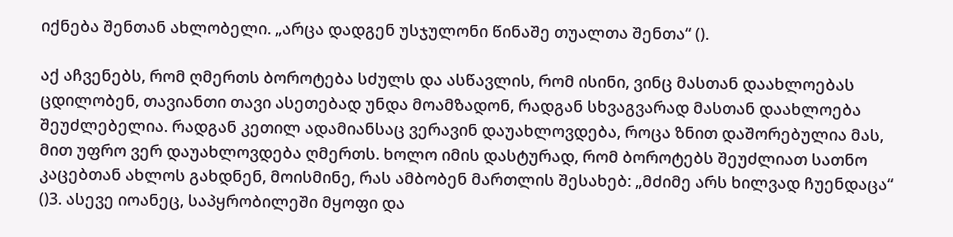იქნება შენთან ახლობელი. „არცა დადგენ უსჯულონი წინაშე თუალთა შენთა“ ().

აქ აჩვენებს, რომ ღმერთს ბოროტება სძულს და ასწავლის, რომ ისინი, ვინც მასთან დაახლოებას ცდილობენ, თავიანთი თავი ასეთებად უნდა მოამზადონ, რადგან სხვაგვარად მასთან დაახლოება შეუძლებელია. რადგან კეთილ ადამიანსაც ვერავინ დაუახლოვდება, როცა ზნით დაშორებულია მას, მით უფრო ვერ დაუახლოვდება ღმერთს. ხოლო იმის დასტურად, რომ ბოროტებს შეუძლიათ სათნო კაცებთან ახლოს გახდნენ, მოისმინე, რას ამბობენ მართლის შესახებ: „მძიმე არს ხილვად ჩუენდაცა“ ()3. ასევე იოანეც, საპყრობილეში მყოფი და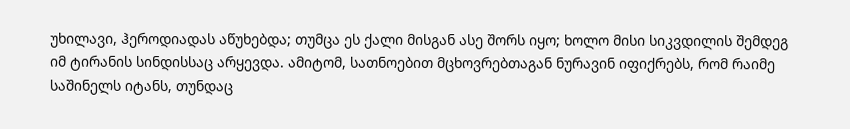უხილავი, ჰეროდიადას აწუხებდა; თუმცა ეს ქალი მისგან ასე შორს იყო; ხოლო მისი სიკვდილის შემდეგ იმ ტირანის სინდისსაც არყევდა. ამიტომ, სათნოებით მცხოვრებთაგან ნურავინ იფიქრებს, რომ რაიმე საშინელს იტანს, თუნდაც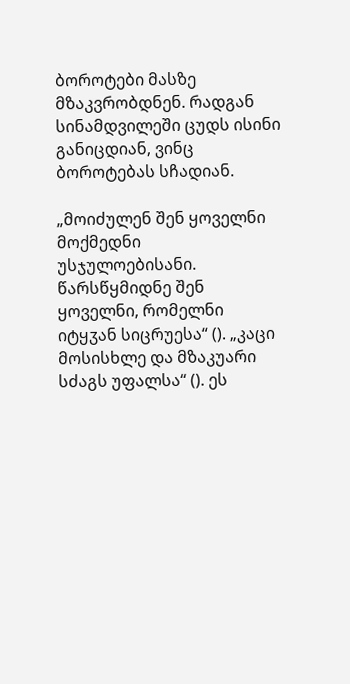ბოროტები მასზე მზაკვრობდნენ. რადგან სინამდვილეში ცუდს ისინი განიცდიან, ვინც ბოროტებას სჩადიან.

„მოიძულენ შენ ყოველნი მოქმედნი უსჯულოებისანი. წარსწყმიდნე შენ ყოველნი, რომელნი იტყჳან სიცრუესა“ (). „კაცი მოსისხლე და მზაკუარი სძაგს უფალსა“ (). ეს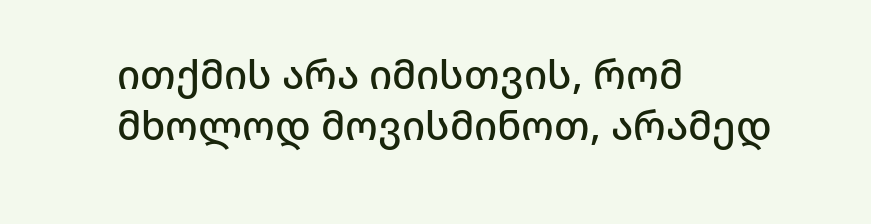ითქმის არა იმისთვის, რომ მხოლოდ მოვისმინოთ, არამედ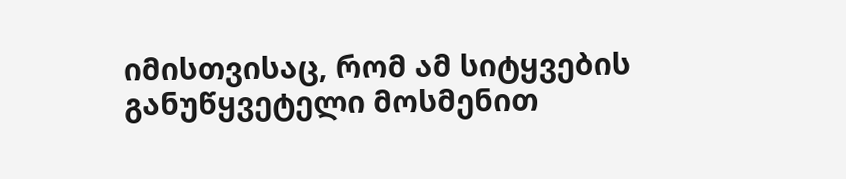იმისთვისაც, რომ ამ სიტყვების განუწყვეტელი მოსმენით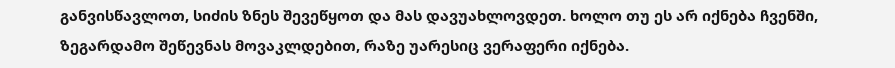განვისწავლოთ, სიძის ზნეს შევეწყოთ და მას დავუახლოვდეთ. ხოლო თუ ეს არ იქნება ჩვენში, ზეგარდამო შეწევნას მოვაკლდებით, რაზე უარესიც ვერაფერი იქნება.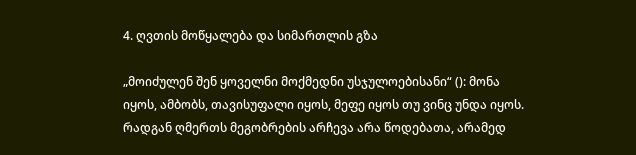4. ღვთის მოწყალება და სიმართლის გზა

„მოიძულენ შენ ყოველნი მოქმედნი უსჯულოებისანი“ (): მონა იყოს, ამბობს, თავისუფალი იყოს, მეფე იყოს თუ ვინც უნდა იყოს. რადგან ღმერთს მეგობრების არჩევა არა წოდებათა, არამედ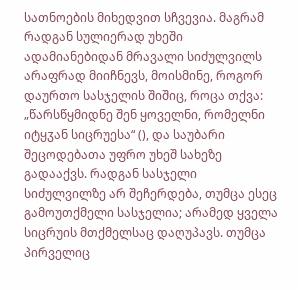სათნოების მიხედვით სჩვევია. მაგრამ რადგან სულიერად უხეში ადამიანებიდან მრავალი სიძულვილს არაფრად მიიჩნევს, მოისმინე, როგორ დაურთო სასჯელის შიშიც, როცა თქვა: „წარსწყმიდნე შენ ყოველნი, რომელნი იტყჳან სიცრუესა“ (), და საუბარი შეცოდებათა უფრო უხეშ სახეზე გადააქვს. რადგან სასჯელი სიძულვილზე არ შეჩერდება, თუმცა ესეც გამოუთქმელი სასჯელია; არამედ ყველა სიცრუის მთქმელსაც დაღუპავს. თუმცა პირველიც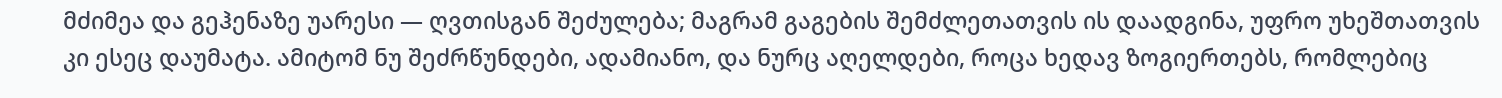მძიმეა და გეჰენაზე უარესი — ღვთისგან შეძულება; მაგრამ გაგების შემძლეთათვის ის დაადგინა, უფრო უხეშთათვის კი ესეც დაუმატა. ამიტომ ნუ შეძრწუნდები, ადამიანო, და ნურც აღელდები, როცა ხედავ ზოგიერთებს, რომლებიც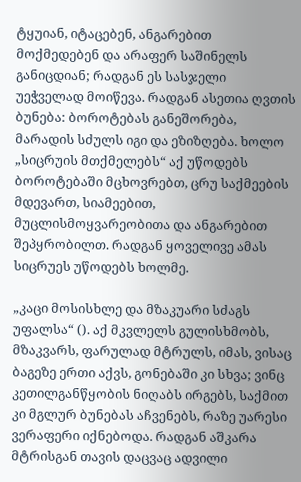ტყუიან, იტაცებენ, ანგარებით მოქმედებენ და არაფერ საშინელს განიცდიან; რადგან ეს სასჯელი უეჭველად მოიწევა. რადგან ასეთია ღვთის ბუნება: ბოროტებას განეშორება, მარადის სძულს იგი და ეზიზღება. ხოლო „სიცრუის მთქმელებს“ აქ უწოდებს ბოროტებაში მცხოვრებთ, ცრუ საქმეების მდევართ, სიამეებით, მუცლისმოყვარეობითა და ანგარებით შეპყრობილთ. რადგან ყოველივე ამას სიცრუეს უწოდებს ხოლმე.

„კაცი მოსისხლე და მზაკუარი სძაგს უფალსა“ (). აქ მკვლელს გულისხმობს, მზაკვარს, ფარულად მტრულს, იმას, ვისაც ბაგეზე ერთი აქვს, გონებაში კი სხვა; ვინც კეთილგანწყობის ნიღაბს ირგებს, საქმით კი მგლურ ბუნებას აჩვენებს, რაზე უარესი ვერაფერი იქნებოდა. რადგან აშკარა მტრისგან თავის დაცვაც ადვილი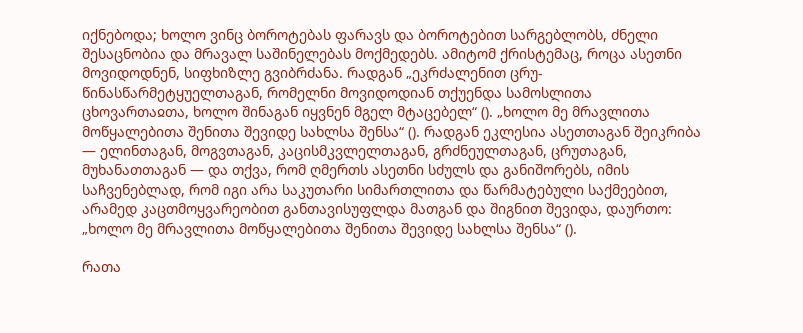იქნებოდა; ხოლო ვინც ბოროტებას ფარავს და ბოროტებით სარგებლობს, ძნელი შესაცნობია და მრავალ საშინელებას მოქმედებს. ამიტომ ქრისტემაც, როცა ასეთნი მოვიდოდნენ, სიფხიზლე გვიბრძანა. რადგან „ეკრძალენით ცრუ-წინასწარმეტყუელთაგან, რომელნი მოვიდოდიან თქუენდა სამოსლითა ცხოვართაჲთა, ხოლო შინაგან იყვნენ მგელ მტაცებელ“ (). „ხოლო მე მრავლითა მოწყალებითა შენითა შევიდე სახლსა შენსა“ (). რადგან ეკლესია ასეთთაგან შეიკრიბა — ელინთაგან, მოგვთაგან, კაცისმკვლელთაგან, გრძნეულთაგან, ცრუთაგან, მუხანათთაგან — და თქვა, რომ ღმერთს ასეთნი სძულს და განიშორებს, იმის საჩვენებლად, რომ იგი არა საკუთარი სიმართლითა და წარმატებული საქმეებით, არამედ კაცთმოყვარეობით განთავისუფლდა მათგან და შიგნით შევიდა, დაურთო: „ხოლო მე მრავლითა მოწყალებითა შენითა შევიდე სახლსა შენსა“ ().

რათა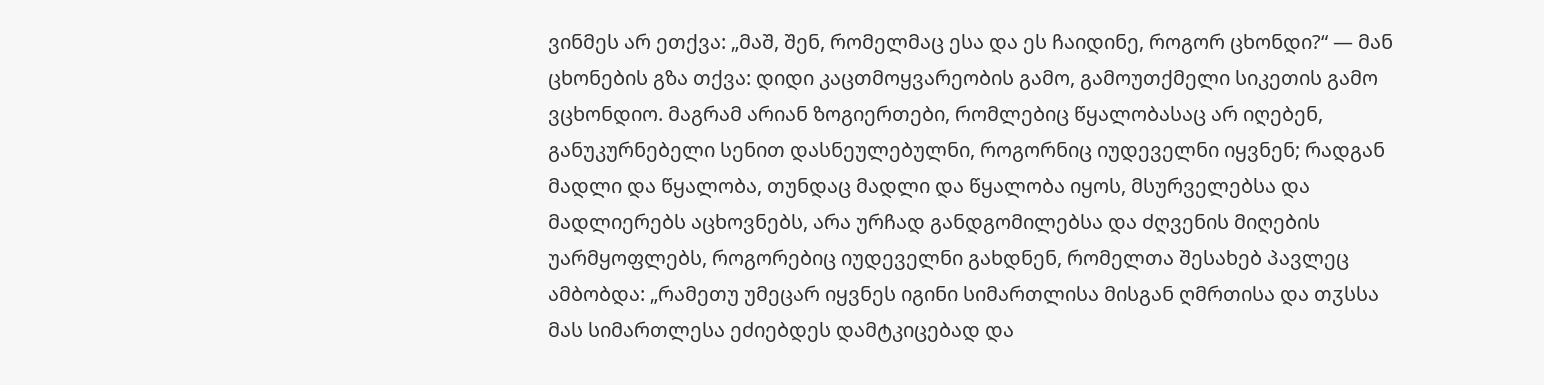ვინმეს არ ეთქვა: „მაშ, შენ, რომელმაც ესა და ეს ჩაიდინე, როგორ ცხონდი?“ — მან ცხონების გზა თქვა: დიდი კაცთმოყვარეობის გამო, გამოუთქმელი სიკეთის გამო ვცხონდიო. მაგრამ არიან ზოგიერთები, რომლებიც წყალობასაც არ იღებენ, განუკურნებელი სენით დასნეულებულნი, როგორნიც იუდეველნი იყვნენ; რადგან მადლი და წყალობა, თუნდაც მადლი და წყალობა იყოს, მსურველებსა და მადლიერებს აცხოვნებს, არა ურჩად განდგომილებსა და ძღვენის მიღების უარმყოფლებს, როგორებიც იუდეველნი გახდნენ, რომელთა შესახებ პავლეც ამბობდა: „რამეთუ უმეცარ იყვნეს იგინი სიმართლისა მისგან ღმრთისა და თჳსსა მას სიმართლესა ეძიებდეს დამტკიცებად და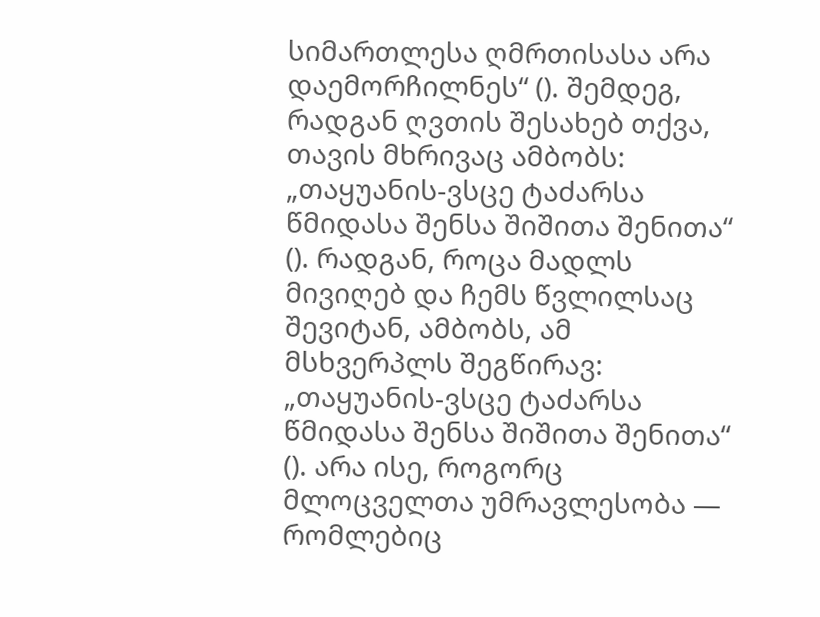სიმართლესა ღმრთისასა არა დაემორჩილნეს“ (). შემდეგ, რადგან ღვთის შესახებ თქვა, თავის მხრივაც ამბობს: „თაყუანის-ვსცე ტაძარსა წმიდასა შენსა შიშითა შენითა“ (). რადგან, როცა მადლს მივიღებ და ჩემს წვლილსაც შევიტან, ამბობს, ამ მსხვერპლს შეგწირავ: „თაყუანის-ვსცე ტაძარსა წმიდასა შენსა შიშითა შენითა“ (). არა ისე, როგორც მლოცველთა უმრავლესობა — რომლებიც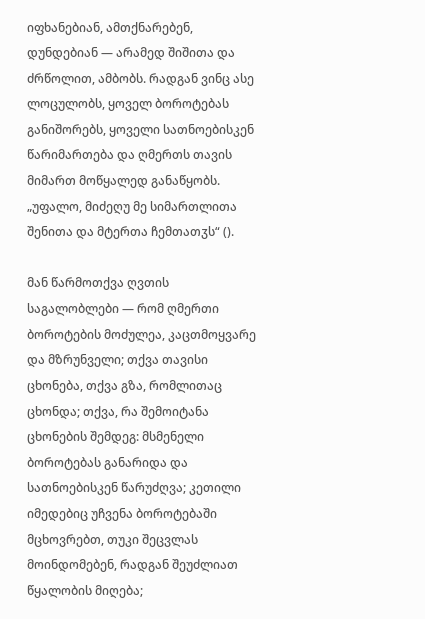იფხანებიან, ამთქნარებენ, დუნდებიან — არამედ შიშითა და ძრწოლით, ამბობს. რადგან ვინც ასე ლოცულობს, ყოველ ბოროტებას განიშორებს, ყოველი სათნოებისკენ წარიმართება და ღმერთს თავის მიმართ მოწყალედ განაწყობს. „უფალო, მიძეღუ მე სიმართლითა შენითა და მტერთა ჩემთათჳს“ ().

მან წარმოთქვა ღვთის საგალობლები — რომ ღმერთი ბოროტების მოძულეა, კაცთმოყვარე და მზრუნველი; თქვა თავისი ცხონება, თქვა გზა, რომლითაც ცხონდა; თქვა, რა შემოიტანა ცხონების შემდეგ: მსმენელი ბოროტებას განარიდა და სათნოებისკენ წარუძღვა; კეთილი იმედებიც უჩვენა ბოროტებაში მცხოვრებთ, თუკი შეცვლას მოინდომებენ, რადგან შეუძლიათ წყალობის მიღება;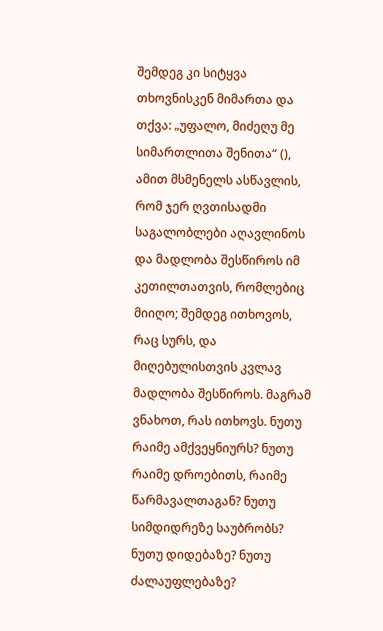შემდეგ კი სიტყვა თხოვნისკენ მიმართა და თქვა: „უფალო, მიძეღუ მე სიმართლითა შენითა“ (), ამით მსმენელს ასწავლის, რომ ჯერ ღვთისადმი საგალობლები აღავლინოს და მადლობა შესწიროს იმ კეთილთათვის, რომლებიც მიიღო; შემდეგ ითხოვოს, რაც სურს, და მიღებულისთვის კვლავ მადლობა შესწიროს. მაგრამ ვნახოთ, რას ითხოვს. ნუთუ რაიმე ამქვეყნიურს? ნუთუ რაიმე დროებითს, რაიმე წარმავალთაგან? ნუთუ სიმდიდრეზე საუბრობს? ნუთუ დიდებაზე? ნუთუ ძალაუფლებაზე?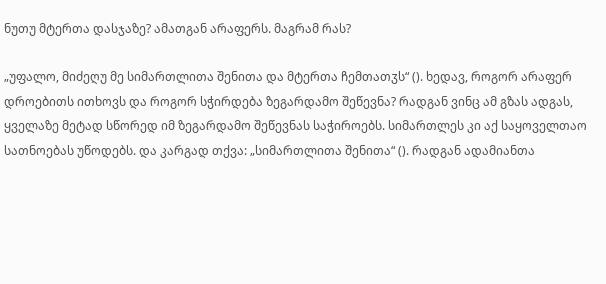ნუთუ მტერთა დასჯაზე? ამათგან არაფერს. მაგრამ რას?

„უფალო, მიძეღუ მე სიმართლითა შენითა და მტერთა ჩემთათჳს“ (). ხედავ, როგორ არაფერ დროებითს ითხოვს და როგორ სჭირდება ზეგარდამო შეწევნა? რადგან ვინც ამ გზას ადგას, ყველაზე მეტად სწორედ იმ ზეგარდამო შეწევნას საჭიროებს. სიმართლეს კი აქ საყოველთაო სათნოებას უწოდებს. და კარგად თქვა: „სიმართლითა შენითა“ (). რადგან ადამიანთა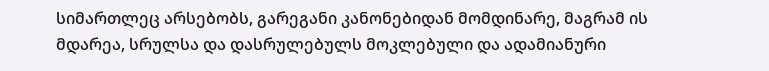სიმართლეც არსებობს, გარეგანი კანონებიდან მომდინარე, მაგრამ ის მდარეა, სრულსა და დასრულებულს მოკლებული და ადამიანური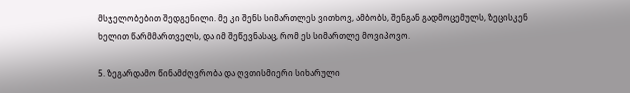მსჯელობებით შედგენილი. მე კი შენს სიმართლეს ვითხოვ, ამბობს, შენგან გადმოცემულს, ზეცისკენ ხელით წარმმართველს, და იმ შეწევნასაც, რომ ეს სიმართლე მოვიპოვო.

5. ზეგარდამო წინამძღვრობა და ღვთისმიერი სიხარული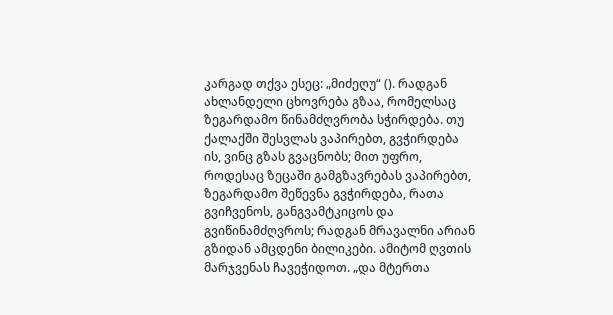კარგად თქვა ესეც: „მიძეღუ“ (). რადგან ახლანდელი ცხოვრება გზაა, რომელსაც ზეგარდამო წინამძღვრობა სჭირდება. თუ ქალაქში შესვლას ვაპირებთ, გვჭირდება ის, ვინც გზას გვაცნობს; მით უფრო, როდესაც ზეცაში გამგზავრებას ვაპირებთ, ზეგარდამო შეწევნა გვჭირდება, რათა გვიჩვენოს, განგვამტკიცოს და გვიწინამძღვროს; რადგან მრავალნი არიან გზიდან ამცდენი ბილიკები. ამიტომ ღვთის მარჯვენას ჩავეჭიდოთ. „და მტერთა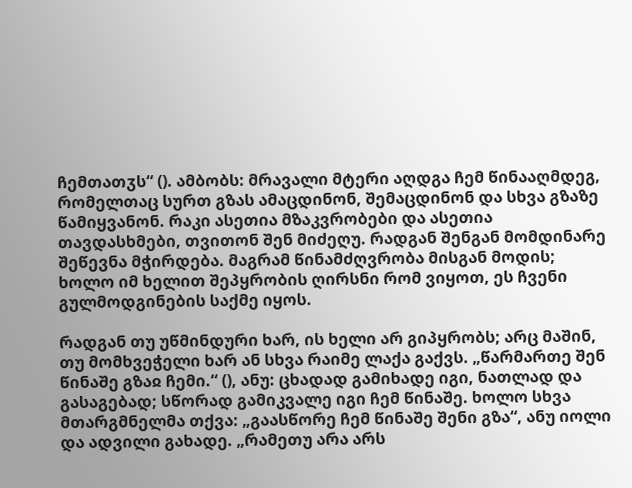ჩემთათჳს“ (). ამბობს: მრავალი მტერი აღდგა ჩემ წინააღმდეგ, რომელთაც სურთ გზას ამაცდინონ, შემაცდინონ და სხვა გზაზე წამიყვანონ. რაკი ასეთია მზაკვრობები და ასეთია თავდასხმები, თვითონ შენ მიძეღუ. რადგან შენგან მომდინარე შეწევნა მჭირდება. მაგრამ წინამძღვრობა მისგან მოდის; ხოლო იმ ხელით შეპყრობის ღირსნი რომ ვიყოთ, ეს ჩვენი გულმოდგინების საქმე იყოს.

რადგან თუ უწმინდური ხარ, ის ხელი არ გიპყრობს; არც მაშინ, თუ მომხვეჭელი ხარ ან სხვა რაიმე ლაქა გაქვს. „წარმართე შენ წინაშე გზაჲ ჩემი.“ (), ანუ: ცხადად გამიხადე იგი, ნათლად და გასაგებად; სწორად გამიკვალე იგი ჩემ წინაშე. ხოლო სხვა მთარგმნელმა თქვა: „გაასწორე ჩემ წინაშე შენი გზა“, ანუ იოლი და ადვილი გახადე. „რამეთუ არა არს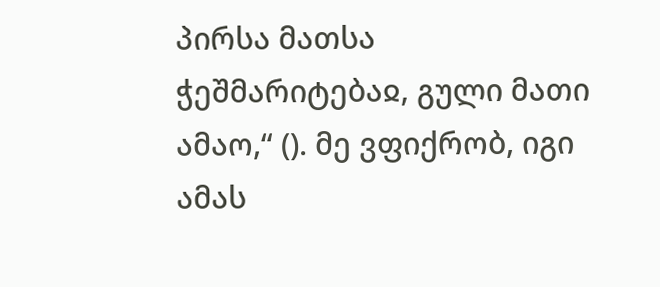პირსა მათსა ჭეშმარიტებაჲ, გული მათი ამაო,“ (). მე ვფიქრობ, იგი ამას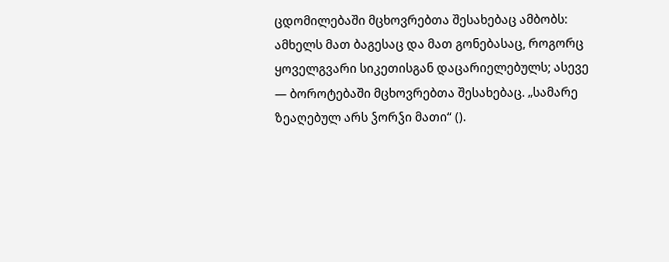ცდომილებაში მცხოვრებთა შესახებაც ამბობს: ამხელს მათ ბაგესაც და მათ გონებასაც, როგორც ყოველგვარი სიკეთისგან დაცარიელებულს; ასევე — ბოროტებაში მცხოვრებთა შესახებაც. „სამარე ზეაღებულ არს ჴორჴი მათი“ ().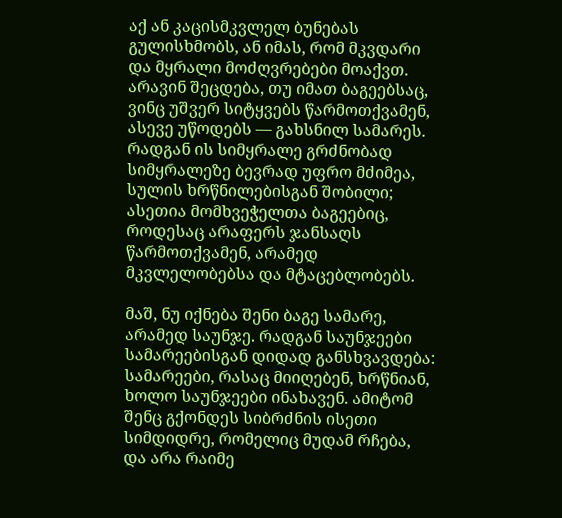აქ ან კაცისმკვლელ ბუნებას გულისხმობს, ან იმას, რომ მკვდარი და მყრალი მოძღვრებები მოაქვთ. არავინ შეცდება, თუ იმათ ბაგეებსაც, ვინც უშვერ სიტყვებს წარმოთქვამენ, ასევე უწოდებს — გახსნილ სამარეს. რადგან ის სიმყრალე გრძნობად სიმყრალეზე ბევრად უფრო მძიმეა, სულის ხრწნილებისგან შობილი; ასეთია მომხვეჭელთა ბაგეებიც, როდესაც არაფერს ჯანსაღს წარმოთქვამენ, არამედ მკვლელობებსა და მტაცებლობებს.

მაშ, ნუ იქნება შენი ბაგე სამარე, არამედ საუნჯე. რადგან საუნჯეები სამარეებისგან დიდად განსხვავდება: სამარეები, რასაც მიიღებენ, ხრწნიან, ხოლო საუნჯეები ინახავენ. ამიტომ შენც გქონდეს სიბრძნის ისეთი სიმდიდრე, რომელიც მუდამ რჩება, და არა რაიმე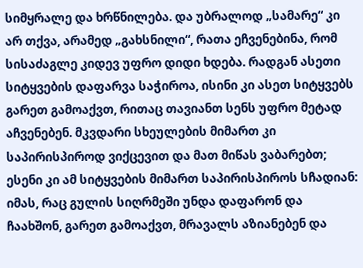სიმყრალე და ხრწნილება. და უბრალოდ „სამარე“ კი არ თქვა, არამედ „გახსნილი“, რათა ეჩვენებინა, რომ სისაძაგლე კიდევ უფრო დიდი ხდება. რადგან ასეთი სიტყვების დაფარვა საჭიროა, ისინი კი ასეთ სიტყვებს გარეთ გამოაქვთ, რითაც თავიანთ სენს უფრო მეტად აჩვენებენ. მკვდარი სხეულების მიმართ კი საპირისპიროდ ვიქცევით და მათ მიწას ვაბარებთ; ესენი კი ამ სიტყვების მიმართ საპირისპიროს სჩადიან: იმას, რაც გულის სიღრმეში უნდა დაფარონ და ჩაახშონ, გარეთ გამოაქვთ, მრავალს აზიანებენ და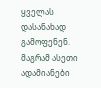ყველას დასანახად გამოფენენ. მაგრამ ასეთი ადამიანები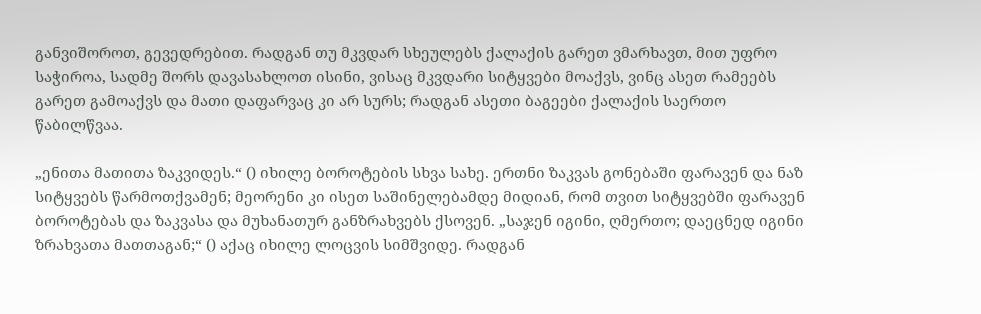განვიშოროთ, გევედრებით. რადგან თუ მკვდარ სხეულებს ქალაქის გარეთ ვმარხავთ, მით უფრო საჭიროა, სადმე შორს დავასახლოთ ისინი, ვისაც მკვდარი სიტყვები მოაქვს, ვინც ასეთ რამეებს გარეთ გამოაქვს და მათი დაფარვაც კი არ სურს; რადგან ასეთი ბაგეები ქალაქის საერთო წაბილწვაა.

„ენითა მათითა ზაკვიდეს.“ () იხილე ბოროტების სხვა სახე. ერთნი ზაკვას გონებაში ფარავენ და ნაზ სიტყვებს წარმოთქვამენ; მეორენი კი ისეთ საშინელებამდე მიდიან, რომ თვით სიტყვებში ფარავენ ბოროტებას და ზაკვასა და მუხანათურ განზრახვებს ქსოვენ. „საჯენ იგინი, ღმერთო; დაეცნედ იგინი ზრახვათა მათთაგან;“ () აქაც იხილე ლოცვის სიმშვიდე. რადგან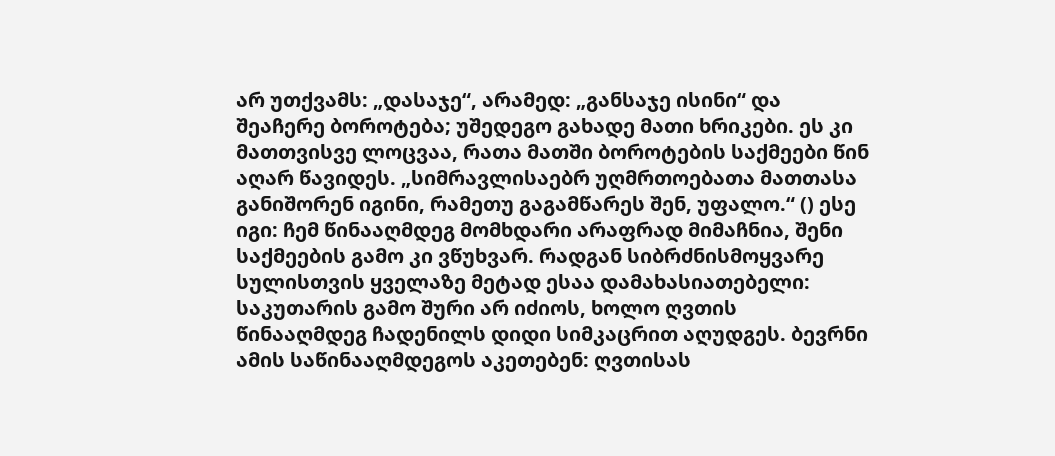არ უთქვამს: „დასაჯე“, არამედ: „განსაჯე ისინი“ და შეაჩერე ბოროტება; უშედეგო გახადე მათი ხრიკები. ეს კი მათთვისვე ლოცვაა, რათა მათში ბოროტების საქმეები წინ აღარ წავიდეს. „სიმრავლისაებრ უღმრთოებათა მათთასა განიშორენ იგინი, რამეთუ გაგამწარეს შენ, უფალო.“ () ესე იგი: ჩემ წინააღმდეგ მომხდარი არაფრად მიმაჩნია, შენი საქმეების გამო კი ვწუხვარ. რადგან სიბრძნისმოყვარე სულისთვის ყველაზე მეტად ესაა დამახასიათებელი: საკუთარის გამო შური არ იძიოს, ხოლო ღვთის წინააღმდეგ ჩადენილს დიდი სიმკაცრით აღუდგეს. ბევრნი ამის საწინააღმდეგოს აკეთებენ: ღვთისას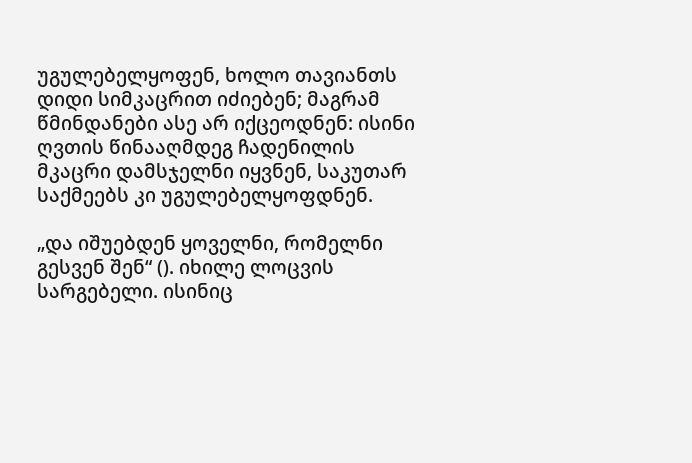უგულებელყოფენ, ხოლო თავიანთს დიდი სიმკაცრით იძიებენ; მაგრამ წმინდანები ასე არ იქცეოდნენ: ისინი ღვთის წინააღმდეგ ჩადენილის მკაცრი დამსჯელნი იყვნენ, საკუთარ საქმეებს კი უგულებელყოფდნენ.

„და იშუებდენ ყოველნი, რომელნი გესვენ შენ“ (). იხილე ლოცვის სარგებელი. ისინიც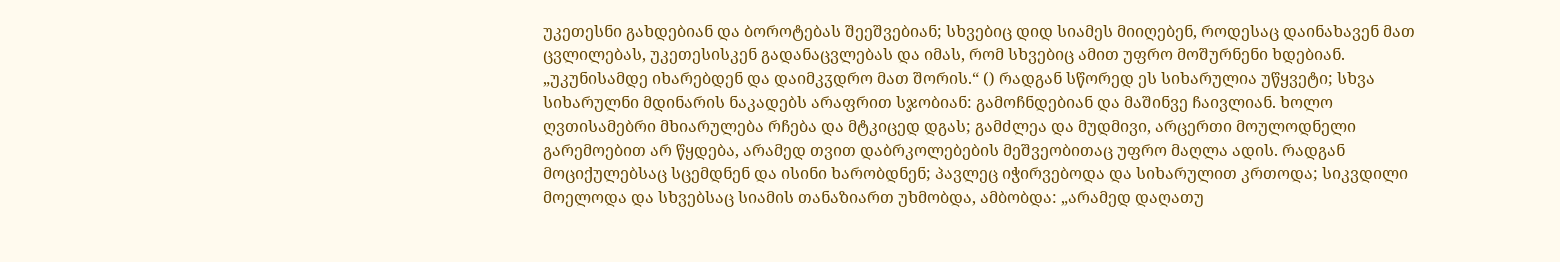უკეთესნი გახდებიან და ბოროტებას შეეშვებიან; სხვებიც დიდ სიამეს მიიღებენ, როდესაც დაინახავენ მათ ცვლილებას, უკეთესისკენ გადანაცვლებას და იმას, რომ სხვებიც ამით უფრო მოშურნენი ხდებიან. „უკუნისამდე იხარებდენ და დაიმკჳდრო მათ შორის.“ () რადგან სწორედ ეს სიხარულია უწყვეტი; სხვა სიხარულნი მდინარის ნაკადებს არაფრით სჯობიან: გამოჩნდებიან და მაშინვე ჩაივლიან. ხოლო ღვთისამებრი მხიარულება რჩება და მტკიცედ დგას; გამძლეა და მუდმივი, არცერთი მოულოდნელი გარემოებით არ წყდება, არამედ თვით დაბრკოლებების მეშვეობითაც უფრო მაღლა ადის. რადგან მოციქულებსაც სცემდნენ და ისინი ხარობდნენ; პავლეც იჭირვებოდა და სიხარულით კრთოდა; სიკვდილი მოელოდა და სხვებსაც სიამის თანაზიართ უხმობდა, ამბობდა: „არამედ დაღათუ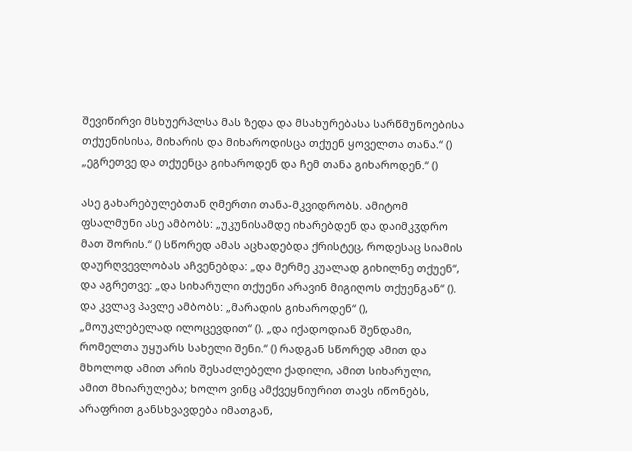შევიწირვი მსხუერპლსა მას ზედა და მსახურებასა სარწმუნოებისა თქუენისისა, მიხარის და მიხაროდისცა თქუენ ყოველთა თანა.“ () „ეგრეთვე და თქუენცა გიხაროდენ და ჩემ თანა გიხაროდენ.“ ()

ასე გახარებულებთან ღმერთი თანა-მკვიდრობს. ამიტომ ფსალმუნი ასე ამბობს: „უკუნისამდე იხარებდენ და დაიმკჳდრო მათ შორის.“ () სწორედ ამას აცხადებდა ქრისტეც, როდესაც სიამის დაურღვევლობას აჩვენებდა: „და მერმე კუალად გიხილნე თქუენ“, და აგრეთვე: „და სიხარული თქუენი არავინ მიგიღოს თქუენგან“ (). და კვლავ პავლე ამბობს: „მარადის გიხაროდენ“ (), „მოუკლებელად ილოცევდით“ (). „და იქადოდიან შენდამი, რომელთა უყუარს სახელი შენი.“ () რადგან სწორედ ამით და მხოლოდ ამით არის შესაძლებელი ქადილი, ამით სიხარული, ამით მხიარულება; ხოლო ვინც ამქვეყნიურით თავს იწონებს, არაფრით განსხვავდება იმათგან,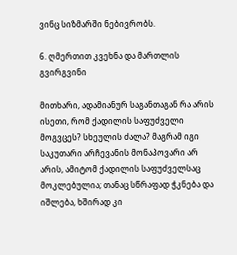ვინც სიზმარში ნებივრობს.

6. ღმერთით კვეხნა და მართლის გვირგვინი

მითხარი, ადამიანურ საგანთაგან რა არის ისეთი, რომ ქადილის საფუძველი მოგვცეს? სხეულის ძალა? მაგრამ იგი საკუთარი არჩევანის მონაპოვარი არ არის, ამიტომ ქადილის საფუძველსაც მოკლებულია; თანაც სწრაფად ჭკნება და იშლება, ხშირად კი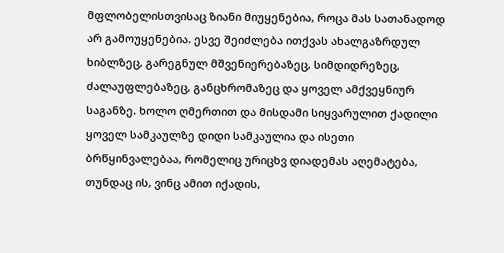მფლობელისთვისაც ზიანი მიუყენებია, როცა მას სათანადოდ არ გამოუყენებია. ესვე შეიძლება ითქვას ახალგაზრდულ ხიბლზეც, გარეგნულ მშვენიერებაზეც, სიმდიდრეზეც, ძალაუფლებაზეც, განცხრომაზეც და ყოველ ამქვეყნიურ საგანზე. ხოლო ღმერთით და მისდამი სიყვარულით ქადილი ყოველ სამკაულზე დიდი სამკაულია და ისეთი ბრწყინვალებაა, რომელიც ურიცხვ დიადემას აღემატება, თუნდაც ის, ვინც ამით იქადის,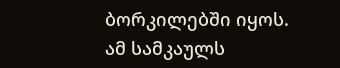ბორკილებში იყოს. ამ სამკაულს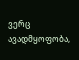ვერც ავადმყოფობა,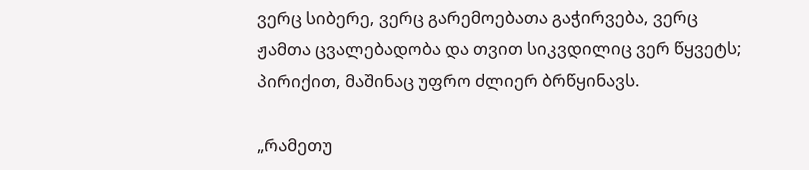ვერც სიბერე, ვერც გარემოებათა გაჭირვება, ვერც ჟამთა ცვალებადობა და თვით სიკვდილიც ვერ წყვეტს; პირიქით, მაშინაც უფრო ძლიერ ბრწყინავს.

„რამეთუ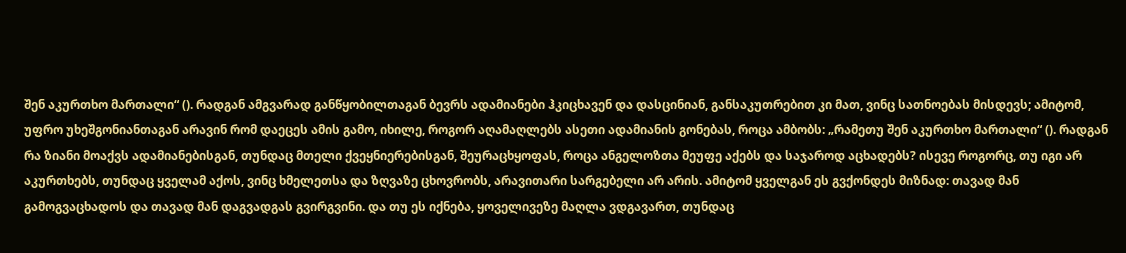შენ აკურთხო მართალი“ (). რადგან ამგვარად განწყობილთაგან ბევრს ადამიანები ჰკიცხავენ და დასცინიან, განსაკუთრებით კი მათ, ვინც სათნოებას მისდევს; ამიტომ, უფრო უხეშგონიანთაგან არავინ რომ დაეცეს ამის გამო, იხილე, როგორ აღამაღლებს ასეთი ადამიანის გონებას, როცა ამბობს: „რამეთუ შენ აკურთხო მართალი“ (). რადგან რა ზიანი მოაქვს ადამიანებისგან, თუნდაც მთელი ქვეყნიერებისგან, შეურაცხყოფას, როცა ანგელოზთა მეუფე აქებს და საჯაროდ აცხადებს? ისევე როგორც, თუ იგი არ აკურთხებს, თუნდაც ყველამ აქოს, ვინც ხმელეთსა და ზღვაზე ცხოვრობს, არავითარი სარგებელი არ არის. ამიტომ ყველგან ეს გვქონდეს მიზნად: თავად მან გამოგვაცხადოს და თავად მან დაგვადგას გვირგვინი. და თუ ეს იქნება, ყოველივეზე მაღლა ვდგავართ, თუნდაც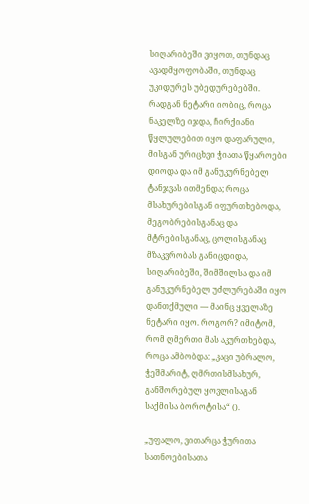სიღარიბეში ვიყოთ, თუნდაც ავადმყოფობაში, თუნდაც უკიდურეს უბედურებებში. რადგან ნეტარი იობიც, როცა ნაკელზე იჯდა, ჩირქიანი წყლულებით იყო დაფარული, მისგან ურიცხვი ჭიათა წყაროები დიოდა და იმ განუკურნებელ ტანჯვას ითმენდა; როცა მსახურებისგან იფურთხებოდა, მეგობრებისგანაც და მტრებისგანაც, ცოლისგანაც მზაკვრობას განიცდიდა, სიღარიბეში, შიმშილსა და იმ განუკურნებელ უძლურებაში იყო დანთქმული — მაინც ყველაზე ნეტარი იყო. როგორ? იმიტომ, რომ ღმერთი მას აკურთხებდა, როცა ამბობდა: „კაცი უბრალო, ჭეშმარიტ, ღმრთისმსახურ, განშორებულ ყოვლისაგან საქმისა ბოროტისა“ ().

„უფალო, ვითარცა ჭურითა სათნოებისათა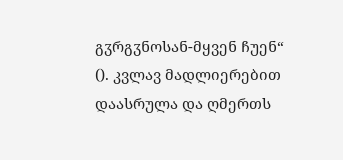გჳრგჳნოსან-მყვენ ჩუენ“ (). კვლავ მადლიერებით დაასრულა და ღმერთს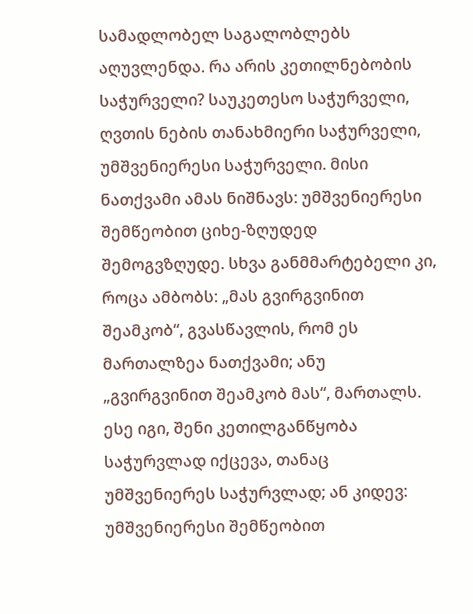სამადლობელ საგალობლებს აღუვლენდა. რა არის კეთილნებობის საჭურველი? საუკეთესო საჭურველი, ღვთის ნების თანახმიერი საჭურველი, უმშვენიერესი საჭურველი. მისი ნათქვამი ამას ნიშნავს: უმშვენიერესი შემწეობით ციხე-ზღუდედ შემოგვზღუდე. სხვა განმმარტებელი კი, როცა ამბობს: „მას გვირგვინით შეამკობ“, გვასწავლის, რომ ეს მართალზეა ნათქვამი; ანუ „გვირგვინით შეამკობ მას“, მართალს. ესე იგი, შენი კეთილგანწყობა საჭურვლად იქცევა, თანაც უმშვენიერეს საჭურვლად; ან კიდევ: უმშვენიერესი შემწეობით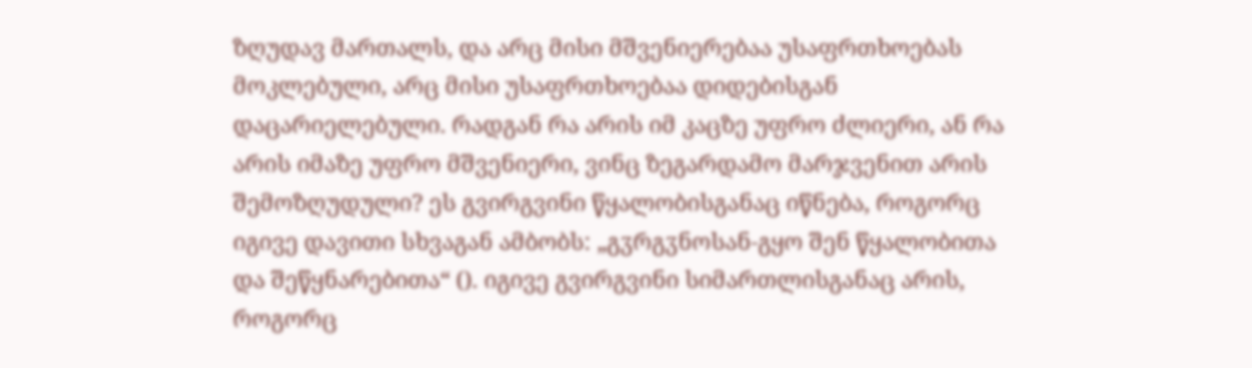ზღუდავ მართალს, და არც მისი მშვენიერებაა უსაფრთხოებას მოკლებული, არც მისი უსაფრთხოებაა დიდებისგან დაცარიელებული. რადგან რა არის იმ კაცზე უფრო ძლიერი, ან რა არის იმაზე უფრო მშვენიერი, ვინც ზეგარდამო მარჯვენით არის შემოზღუდული? ეს გვირგვინი წყალობისგანაც იწნება, როგორც იგივე დავითი სხვაგან ამბობს: „გჳრგჳნოსან-გყო შენ წყალობითა და შეწყნარებითა“ (). იგივე გვირგვინი სიმართლისგანაც არის, როგორც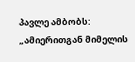პავლე ამბობს: „ამიერითგან მიმელის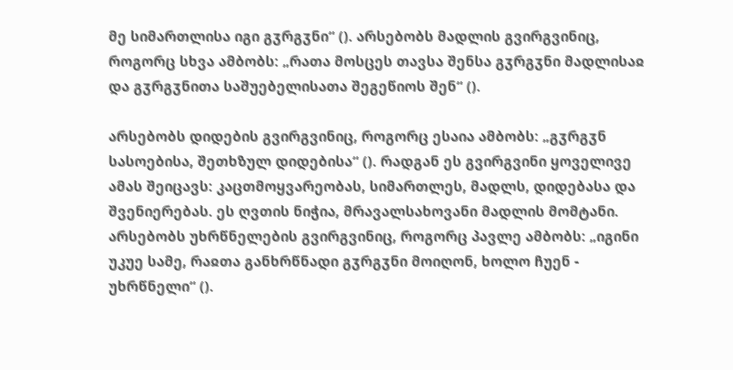მე სიმართლისა იგი გჳრგჳნი“ (). არსებობს მადლის გვირგვინიც, როგორც სხვა ამბობს: „რათა მოსცეს თავსა შენსა გჳრგჳნი მადლისაჲ და გჳრგჳნითა საშუებელისათა შეგეწიოს შენ“ ().

არსებობს დიდების გვირგვინიც, როგორც ესაია ამბობს: „გჳრგჳნ სასოებისა, შეთხზულ დიდებისა“ (). რადგან ეს გვირგვინი ყოველივე ამას შეიცავს: კაცთმოყვარეობას, სიმართლეს, მადლს, დიდებასა და შვენიერებას. ეს ღვთის ნიჭია, მრავალსახოვანი მადლის მომტანი. არსებობს უხრწნელების გვირგვინიც, როგორც პავლე ამბობს: „იგინი უკუე სამე, რაჲთა განხრწნადი გჳრგჳნი მოიღონ, ხოლო ჩუენ - უხრწნელი“ ().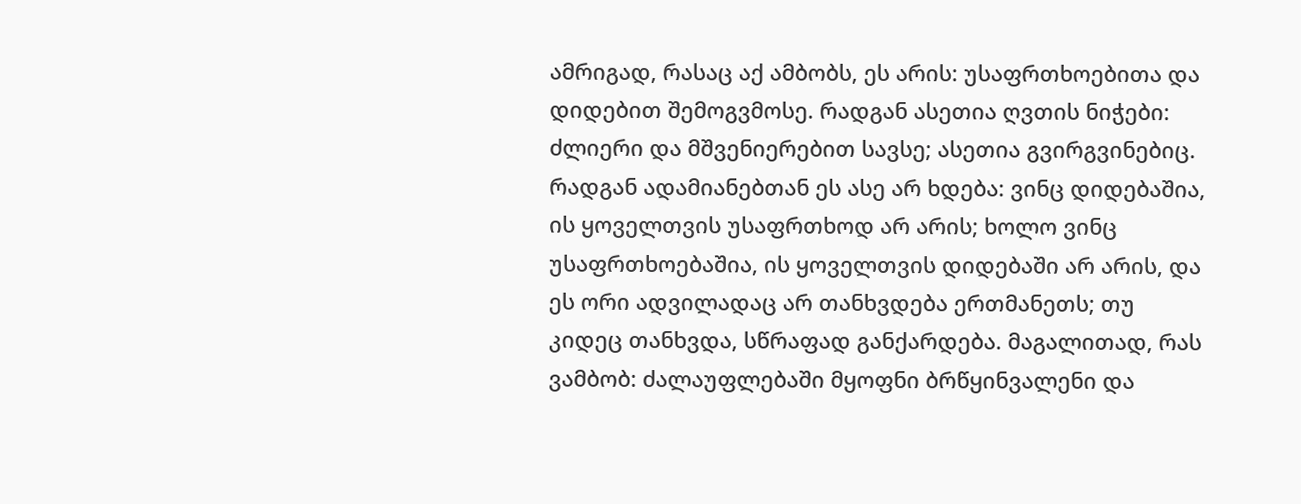ამრიგად, რასაც აქ ამბობს, ეს არის: უსაფრთხოებითა და დიდებით შემოგვმოსე. რადგან ასეთია ღვთის ნიჭები: ძლიერი და მშვენიერებით სავსე; ასეთია გვირგვინებიც. რადგან ადამიანებთან ეს ასე არ ხდება: ვინც დიდებაშია, ის ყოველთვის უსაფრთხოდ არ არის; ხოლო ვინც უსაფრთხოებაშია, ის ყოველთვის დიდებაში არ არის, და ეს ორი ადვილადაც არ თანხვდება ერთმანეთს; თუ კიდეც თანხვდა, სწრაფად განქარდება. მაგალითად, რას ვამბობ: ძალაუფლებაში მყოფნი ბრწყინვალენი და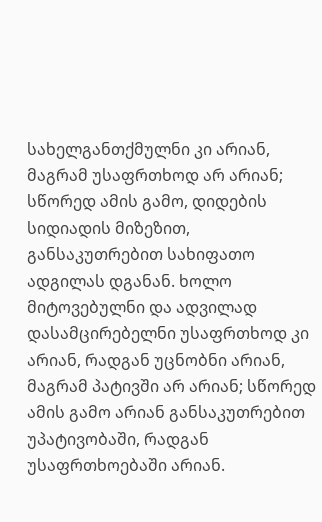სახელგანთქმულნი კი არიან, მაგრამ უსაფრთხოდ არ არიან; სწორედ ამის გამო, დიდების სიდიადის მიზეზით, განსაკუთრებით სახიფათო ადგილას დგანან. ხოლო მიტოვებულნი და ადვილად დასამცირებელნი უსაფრთხოდ კი არიან, რადგან უცნობნი არიან, მაგრამ პატივში არ არიან; სწორედ ამის გამო არიან განსაკუთრებით უპატივობაში, რადგან უსაფრთხოებაში არიან.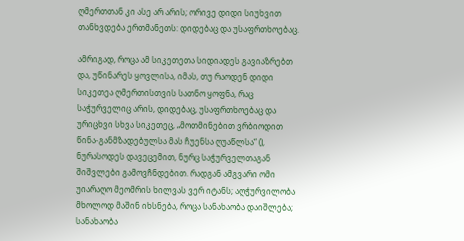ღმერთთან კი ასე არ არის; ორივე დიდი სიუხვით თანხვდება ერთმანეთს: დიდებაც და უსაფრთხოებაც.

ამრიგად, როცა ამ სიკეთეთა სიდიადეს გავიაზრებთ და, უწინარეს ყოვლისა, იმას, თუ რაოდენ დიდი სიკეთეა ღმერთისთვის სათნო ყოფნა, რაც საჭურველიც არის, დიდებაც, უსაფრთხოებაც და ურიცხვი სხვა სიკეთეც, „მოთმინებით ვრბიოდით წინა-განმზადებულსა მას ჩუენსა ღუაწლსა“ (), ნურასოდეს დავეცემით, ნურც საჭურველთაგან შიშვლები გამოვჩნდებით. რადგან ამგვარი ომი უიარაღო მეომრის ხილვას ვერ იტანს; აღჭურვილობა მხოლოდ მაშინ იხსნება, როცა სანახაობა დაიშლება; სანახაობა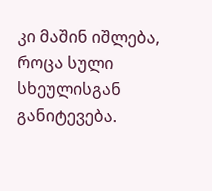კი მაშინ იშლება, როცა სული სხეულისგან განიტევება.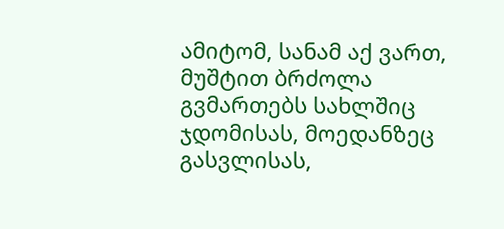ამიტომ, სანამ აქ ვართ, მუშტით ბრძოლა გვმართებს სახლშიც ჯდომისას, მოედანზეც გასვლისას,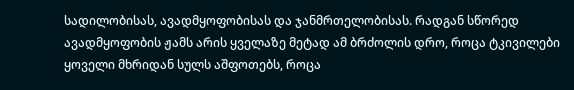სადილობისას, ავადმყოფობისას და ჯანმრთელობისას. რადგან სწორედ ავადმყოფობის ჟამს არის ყველაზე მეტად ამ ბრძოლის დრო, როცა ტკივილები ყოველი მხრიდან სულს აშფოთებს, როცა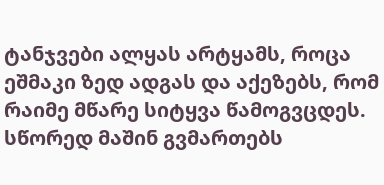ტანჯვები ალყას არტყამს, როცა ეშმაკი ზედ ადგას და აქეზებს, რომ რაიმე მწარე სიტყვა წამოგვცდეს. სწორედ მაშინ გვმართებს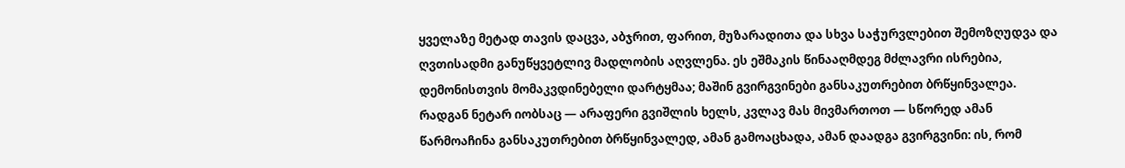ყველაზე მეტად თავის დაცვა, აბჯრით, ფარით, მუზარადითა და სხვა საჭურვლებით შემოზღუდვა და ღვთისადმი განუწყვეტლივ მადლობის აღვლენა. ეს ეშმაკის წინააღმდეგ მძლავრი ისრებია, დემონისთვის მომაკვდინებელი დარტყმაა; მაშინ გვირგვინები განსაკუთრებით ბრწყინვალეა. რადგან ნეტარ იობსაც — არაფერი გვიშლის ხელს, კვლავ მას მივმართოთ — სწორედ ამან წარმოაჩინა განსაკუთრებით ბრწყინვალედ, ამან გამოაცხადა, ამან დაადგა გვირგვინი: ის, რომ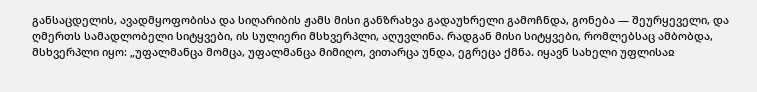განსაცდელის, ავადმყოფობისა და სიღარიბის ჟამს მისი განზრახვა გადაუხრელი გამოჩნდა, გონება — შეურყეველი, და ღმერთს სამადლობელი სიტყვები, ის სულიერი მსხვერპლი, აღუვლინა. რადგან მისი სიტყვები, რომლებსაც ამბობდა, მსხვერპლი იყო: „უფალმანცა მომცა, უფალმანცა მიმიღო, ვითარცა უნდა, ეგრეცა ქმნა. იყავნ სახელი უფლისაჲ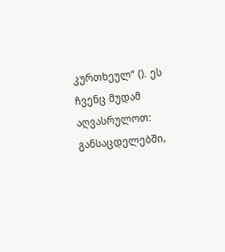კურთხეულ“ (). ეს ჩვენც მუდამ აღვასრულოთ: განსაცდელებში,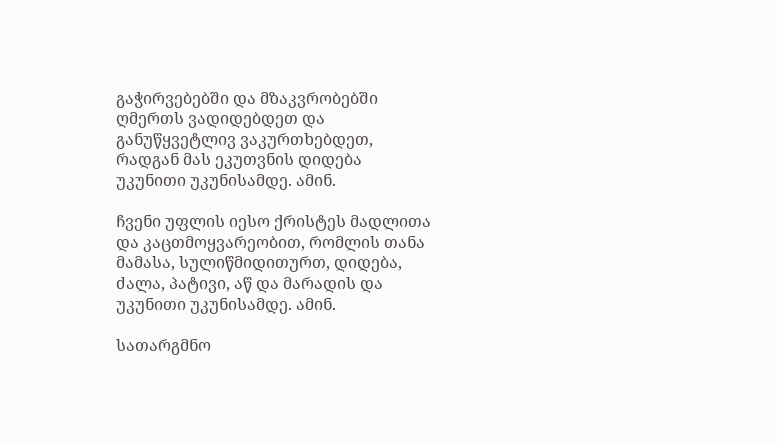გაჭირვებებში და მზაკვრობებში ღმერთს ვადიდებდეთ და განუწყვეტლივ ვაკურთხებდეთ, რადგან მას ეკუთვნის დიდება უკუნითი უკუნისამდე. ამინ.

ჩვენი უფლის იესო ქრისტეს მადლითა და კაცთმოყვარეობით, რომლის თანა მამასა, სულიწმიდითურთ, დიდება, ძალა, პატივი, აწ და მარადის და უკუნითი უკუნისამდე. ამინ.

სათარგმნო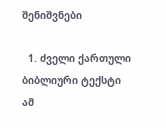შენიშვნები

  1. ძველი ქართული ბიბლიური ტექსტი ამ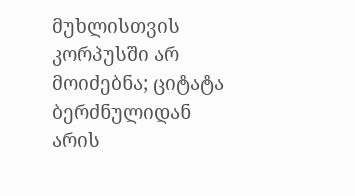მუხლისთვის კორპუსში არ მოიძებნა; ციტატა ბერძნულიდან არის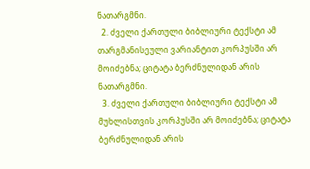ნათარგმნი.
  2. ძველი ქართული ბიბლიური ტექსტი ამ თარგმანისეული ვარიანტით კორპუსში არ მოიძებნა; ციტატა ბერძნულიდან არის ნათარგმნი.
  3. ძველი ქართული ბიბლიური ტექსტი ამ მუხლისთვის კორპუსში არ მოიძებნა; ციტატა ბერძნულიდან არის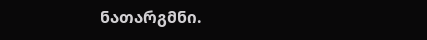ნათარგმნი.